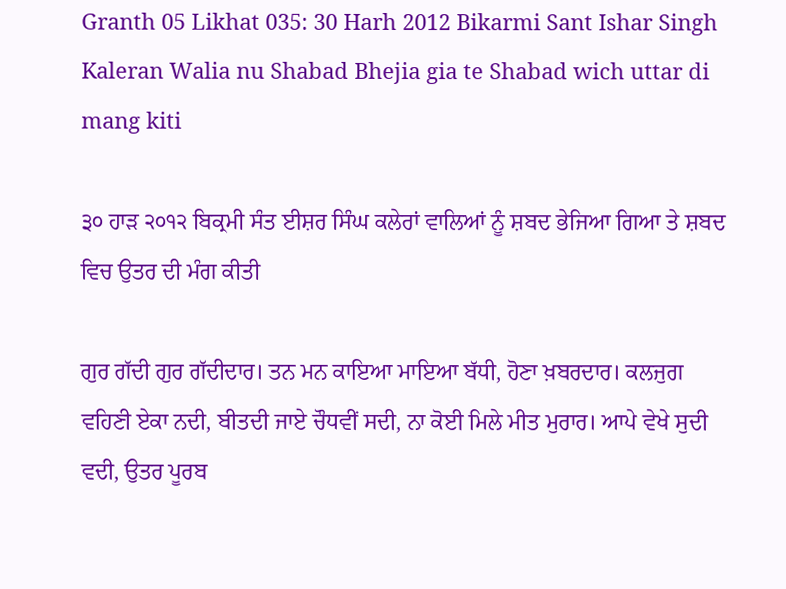Granth 05 Likhat 035: 30 Harh 2012 Bikarmi Sant Ishar Singh Kaleran Walia nu Shabad Bhejia gia te Shabad wich uttar di mang kiti

੩੦ ਹਾੜ ੨੦੧੨ ਬਿਕ੍ਰਮੀ ਸੰਤ ਈਸ਼ਰ ਸਿੰਘ ਕਲੇਰਾਂ ਵਾਲਿਆਂ ਨੂੰ ਸ਼ਬਦ ਭੇਜਿਆ ਗਿਆ ਤੇ ਸ਼ਬਦ ਵਿਚ ਉਤਰ ਦੀ ਮੰਗ ਕੀਤੀ

ਗੁਰ ਗੱਦੀ ਗੁਰ ਗੱਦੀਦਾਰ। ਤਨ ਮਨ ਕਾਇਆ ਮਾਇਆ ਬੱਧੀ, ਹੋਣਾ ਖ਼ਬਰਦਾਰ। ਕਲਜੁਗ ਵਹਿਣੀ ਏਕਾ ਨਦੀ, ਬੀਤਦੀ ਜਾਏ ਚੌਧਵੀਂ ਸਦੀ, ਨਾ ਕੋਈ ਮਿਲੇ ਮੀਤ ਮੁਰਾਰ। ਆਪੇ ਵੇਖੇ ਸੁਦੀ ਵਦੀ, ਉਤਰ ਪੂਰਬ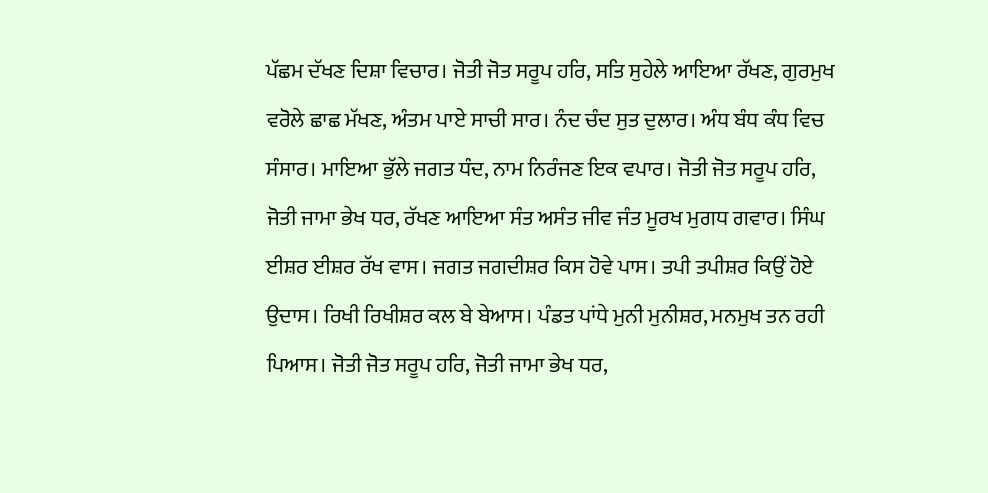ਪੱਛਮ ਦੱਖਣ ਦਿਸ਼ਾ ਵਿਚਾਰ। ਜੋਤੀ ਜੋਤ ਸਰੂਪ ਹਰਿ, ਸਤਿ ਸੁਹੇਲੇ ਆਇਆ ਰੱਖਣ, ਗੁਰਮੁਖ ਵਰੋਲੇ ਛਾਛ ਮੱਖਣ, ਅੰਤਮ ਪਾਏ ਸਾਚੀ ਸਾਰ। ਨੰਦ ਚੰਦ ਸੁਤ ਦੁਲਾਰ। ਅੰਧ ਬੰਧ ਕੰਧ ਵਿਚ ਸੰਸਾਰ। ਮਾਇਆ ਭੁੱਲੇ ਜਗਤ ਧੰਦ, ਨਾਮ ਨਿਰੰਜਣ ਇਕ ਵਪਾਰ। ਜੋਤੀ ਜੋਤ ਸਰੂਪ ਹਰਿ, ਜੋਤੀ ਜਾਮਾ ਭੇਖ ਧਰ, ਰੱਖਣ ਆਇਆ ਸੰਤ ਅਸੰਤ ਜੀਵ ਜੰਤ ਮੂਰਖ ਮੁਗਧ ਗਵਾਰ। ਸਿੰਘ ਈਸ਼ਰ ਈਸ਼ਰ ਰੱਖ ਵਾਸ। ਜਗਤ ਜਗਦੀਸ਼ਰ ਕਿਸ ਹੋਵੇ ਪਾਸ। ਤਪੀ ਤਪੀਸ਼ਰ ਕਿਉਂ ਹੋਏ ਉਦਾਸ। ਰਿਖੀ ਰਿਖੀਸ਼ਰ ਕਲ ਬੇ ਬੇਆਸ। ਪੰਡਤ ਪਾਂਧੇ ਮੁਨੀ ਮੁਨੀਸ਼ਰ, ਮਨਮੁਖ ਤਨ ਰਹੀ ਪਿਆਸ। ਜੋਤੀ ਜੋਤ ਸਰੂਪ ਹਰਿ, ਜੋਤੀ ਜਾਮਾ ਭੇਖ ਧਰ,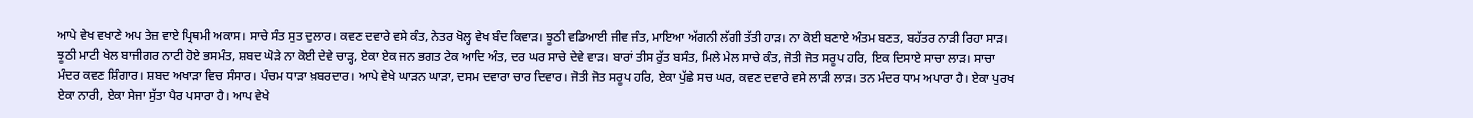ਆਪੇ ਵੇਖ ਵਖਾਣੇ ਅਪ ਤੇਜ਼ ਵਾਏ ਪ੍ਰਿਥਮੀ ਅਕਾਸ। ਸਾਚੇ ਸੰਤ ਸੁਤ ਦੁਲਾਰ। ਕਵਣ ਦਵਾਰੇ ਵਸੇ ਕੰਤ, ਨੇਤਰ ਖੋਲ੍ਹ ਵੇਖ ਬੰਦ ਕਿਵਾੜ। ਝੂਠੀ ਵਡਿਆਈ ਜੀਵ ਜੰਤ, ਮਾਇਆ ਅੱਗਨੀ ਲੱਗੀ ਤੱਤੀ ਹਾੜ। ਨਾ ਕੋਈ ਬਣਾਏ ਅੰਤਮ ਬਣਤ, ਬਹੱਤਰ ਨਾੜੀ ਰਿਹਾ ਸਾੜ। ਝੂਠੀ ਮਾਟੀ ਖੇਲ ਬਾਜੀਗਰ ਨਾਟੀ ਹੋਏ ਭਸਮੰਤ, ਸ਼ਬਦ ਘੋੜੇ ਨਾ ਕੋਈ ਦੇਵੇ ਚਾੜ੍ਹ, ਏਕਾ ਏਕ ਜਨ ਭਗਤ ਟੇਕ ਆਦਿ ਅੰਤ, ਦਰ ਘਰ ਸਾਚੇ ਦੇਵੇ ਵਾੜ। ਬਾਰਾਂ ਤੀਸ ਰੁੱਤ ਬਸੰਤ, ਮਿਲੇ ਮੇਲ ਸਾਚੇ ਕੰਤ, ਜੋਤੀ ਜੋਤ ਸਰੂਪ ਹਰਿ, ਇਕ ਦਿਸਾਏ ਸਾਚਾ ਲਾੜ। ਸਾਚਾ ਮੰਦਰ ਕਵਣ ਸ਼ਿੰਗਾਰ। ਸ਼ਬਦ ਅਖਾੜਾ ਵਿਚ ਸੰਸਾਰ। ਪੰਚਮ ਧਾੜਾ ਖ਼ਬਰਦਾਰ। ਆਪੇ ਵੇਖੇ ਘਾੜਨ ਘਾੜਾ, ਦਸਮ ਦਵਾਰਾ ਚਾਰ ਦਿਵਾਰ। ਜੋਤੀ ਜੋਤ ਸਰੂਪ ਹਰਿ, ਏਕਾ ਪੁੱਛੇ ਸਚ ਘਰ, ਕਵਣ ਦਵਾਰੇ ਵਸੇ ਲਾੜੀ ਲਾੜ। ਤਨ ਮੰਦਰ ਧਾਮ ਅਪਾਰਾ ਹੈ। ਏਕਾ ਪੁਰਖ ਏਕਾ ਨਾਰੀ, ਏਕਾ ਸੇਜਾ ਸੁੱਤਾ ਪੈਰ ਪਸਾਰਾ ਹੈ। ਆਪ ਵੇਖੇ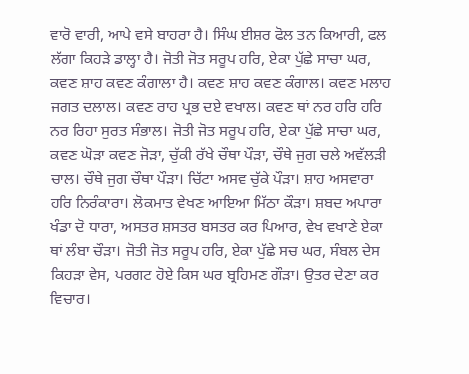ਵਾਰੋ ਵਾਰੀ, ਆਪੇ ਵਸੇ ਬਾਹਰਾ ਹੈ। ਸਿੰਘ ਈਸ਼ਰ ਫੋਲ ਤਨ ਕਿਆਰੀ, ਫਲ ਲੱਗਾ ਕਿਹੜੇ ਡਾਲ੍ਹਾ ਹੈ। ਜੋਤੀ ਜੋਤ ਸਰੂਪ ਹਰਿ, ਏਕਾ ਪੁੱਛੇ ਸਾਚਾ ਘਰ, ਕਵਣ ਸ਼ਾਹ ਕਵਣ ਕੰਗਾਲਾ ਹੈ। ਕਵਣ ਸ਼ਾਹ ਕਵਣ ਕੰਗਾਲ। ਕਵਣ ਮਲਾਹ ਜਗਤ ਦਲਾਲ। ਕਵਣ ਰਾਹ ਪ੍ਰਭ ਦਏ ਵਖਾਲ। ਕਵਣ ਥਾਂ ਨਰ ਹਰਿ ਹਰਿ ਨਰ ਰਿਹਾ ਸੁਰਤ ਸੰਭਾਲ। ਜੋਤੀ ਜੋਤ ਸਰੂਪ ਹਰਿ, ਏਕਾ ਪੁੱਛੇ ਸਾਚਾ ਘਰ, ਕਵਣ ਘੋੜਾ ਕਵਣ ਜੋੜਾ, ਚੁੱਕੀ ਰੱਖੇ ਚੌਥਾ ਪੌੜਾ, ਚੌਥੇ ਜੁਗ ਚਲੇ ਅਵੱਲੜੀ ਚਾਲ। ਚੌਥੇ ਜੁਗ ਚੌਥਾ ਪੌੜਾ। ਚਿੱਟਾ ਅਸਵ ਚੁੱਕੇ ਪੌੜਾ। ਸ਼ਾਹ ਅਸਵਾਰਾ ਹਰਿ ਨਿਰੰਕਾਰਾ। ਲੋਕਮਾਤ ਵੇਖਣ ਆਇਆ ਮਿੱਠਾ ਕੌੜਾ। ਸ਼ਬਦ ਅਪਾਰਾ ਖੰਡਾ ਦੋ ਧਾਰਾ, ਅਸਤਰ ਸ਼ਸਤਰ ਬਸਤਰ ਕਰ ਪਿਆਰ, ਵੇਖ ਵਖਾਣੇ ਏਕਾ ਥਾਂ ਲੰਬਾ ਚੌੜਾ। ਜੋਤੀ ਜੋਤ ਸਰੂਪ ਹਰਿ, ਏਕਾ ਪੁੱਛੇ ਸਚ ਘਰ, ਸੰਬਲ ਦੇਸ ਕਿਹੜਾ ਵੇਸ, ਪਰਗਟ ਹੋਏ ਕਿਸ ਘਰ ਬ੍ਰਹਿਮਣ ਗੌੜਾ। ਉਤਰ ਦੇਣਾ ਕਰ ਵਿਚਾਰ।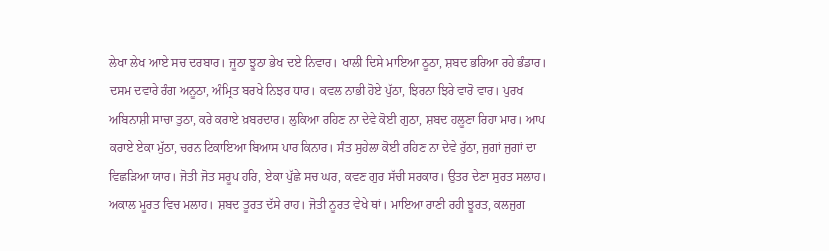ਲੇਖਾ ਲੇਖ ਆਏ ਸਚ ਦਰਬਾਰ। ਜੂਠਾ ਝੂਠਾ ਭੇਖ ਦਏ ਨਿਵਾਰ। ਖਾਲੀ ਦਿਸੇ ਮਾਇਆ ਠੂਠਾ, ਸ਼ਬਦ ਭਰਿਆ ਰਹੇ ਭੰਡਾਰ। ਦਸਮ ਦਵਾਰੇ ਰੰਗ ਅਨੂਠਾ, ਅੰਮ੍ਰਿਤ ਬਰਖੇ ਨਿਝਰ ਧਾਰ। ਕਵਲ ਨਾਭੀ ਹੋਏ ਪੁੱਠਾ, ਝਿਰਨਾ ਝਿਰੇ ਵਾਰੋ ਵਾਰ। ਪੁਰਖ ਅਬਿਨਾਸ਼ੀ ਸਾਚਾ ਤੁਠਾ, ਕਰੇ ਕਰਾਏ ਖ਼ਬਰਦਾਰ। ਲੁਕਿਆ ਰਹਿਣ ਨਾ ਦੇਵੇ ਕੋਈ ਗੁਠਾ, ਸ਼ਬਦ ਹਲੂਣਾ ਰਿਹਾ ਮਾਰ। ਆਪ ਕਰਾਏ ਏਕਾ ਮੁੱਠਾ, ਚਰਨ ਟਿਕਾਇਆ ਬਿਆਸ ਪਾਰ ਕਿਨਾਰ। ਸੰਤ ਸੁਹੇਲਾ ਕੋਈ ਰਹਿਣ ਨਾ ਦੇਵੇ ਰੁੱਠਾ, ਜੁਗਾਂ ਜੁਗਾਂ ਦਾ ਵਿਛੜਿਆ ਯਾਰ। ਜੋਤੀ ਜੋਤ ਸਰੂਪ ਹਰਿ, ਏਕਾ ਪੁੱਛੇ ਸਚ ਘਰ, ਕਵਣ ਗੁਰ ਸੱਚੀ ਸਰਕਾਰ। ਉਤਰ ਦੇਣਾ ਸੁਰਤ ਸਲਾਹ। ਅਕਾਲ ਮੂਰਤ ਵਿਚ ਮਲਾਹ। ਸ਼ਬਦ ਤੂਰਤ ਦੱਸੇ ਰਾਹ। ਜੋਤੀ ਨੂਰਤ ਵੇਖੇ ਥਾਂ। ਮਾਇਆ ਰਾਣੀ ਰਹੀ ਝੂਰਤ, ਕਲਜੁਗ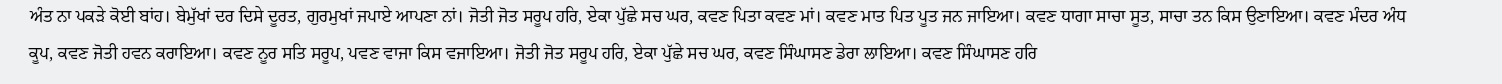ਅੰਤ ਨਾ ਪਕੜੇ ਕੋਈ ਬਾਂਹ। ਬੇਮੁੱਖਾਂ ਦਰ ਦਿਸੇ ਦੂਰਤ, ਗੁਰਮੁਖਾਂ ਜਪਾਏ ਆਪਣਾ ਨਾਂ। ਜੋਤੀ ਜੋਤ ਸਰੂਪ ਹਰਿ, ਏਕਾ ਪੁੱਛੇ ਸਚ ਘਰ, ਕਵਣ ਪਿਤਾ ਕਵਣ ਮਾਂ। ਕਵਣ ਮਾਤ ਪਿਤ ਪੂਤ ਜਨ ਜਾਇਆ। ਕਵਣ ਧਾਗਾ ਸਾਚਾ ਸੂਤ, ਸਾਚਾ ਤਨ ਕਿਸ ਉਣਾਇਆ। ਕਵਣ ਮੰਦਰ ਅੰਧ ਕੂਪ, ਕਵਣ ਜੋਤੀ ਹਵਨ ਕਰਾਇਆ। ਕਵਣ ਨੂਰ ਸਤਿ ਸਰੂਪ, ਪਵਣ ਵਾਜਾ ਕਿਸ ਵਜਾਇਆ। ਜੋਤੀ ਜੋਤ ਸਰੂਪ ਹਰਿ, ਏਕਾ ਪੁੱਛੇ ਸਚ ਘਰ, ਕਵਣ ਸਿੰਘਾਸਣ ਡੇਰਾ ਲਾਇਆ। ਕਵਣ ਸਿੰਘਾਸਣ ਹਰਿ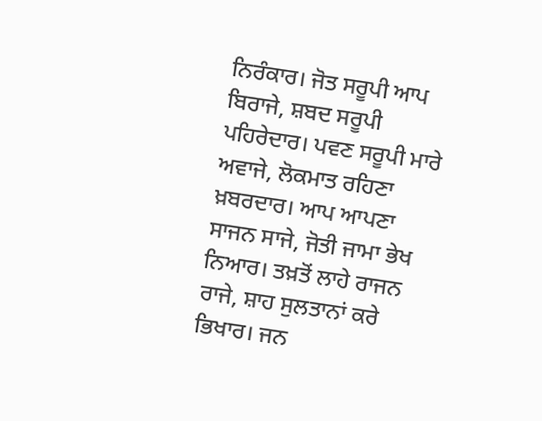ਨਿਰੰਕਾਰ। ਜੋਤ ਸਰੂਪੀ ਆਪ ਬਿਰਾਜੇ, ਸ਼ਬਦ ਸਰੂਪੀ ਪਹਿਰੇਦਾਰ। ਪਵਣ ਸਰੂਪੀ ਮਾਰੇ ਅਵਾਜੇ, ਲੋਕਮਾਤ ਰਹਿਣਾ ਖ਼ਬਰਦਾਰ। ਆਪ ਆਪਣਾ ਸਾਜਨ ਸਾਜੇ, ਜੋਤੀ ਜਾਮਾ ਭੇਖ ਨਿਆਰ। ਤਖ਼ਤੋਂ ਲਾਹੇ ਰਾਜਨ ਰਾਜੇ, ਸ਼ਾਹ ਸੁਲਤਾਨਾਂ ਕਰੇ ਭਿਖਾਰ। ਜਨ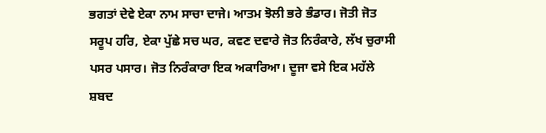ਭਗਤਾਂ ਦੇਵੇ ਏਕਾ ਨਾਮ ਸਾਚਾ ਦਾਜੇ। ਆਤਮ ਝੋਲੀ ਭਰੇ ਭੰਡਾਰ। ਜੋਤੀ ਜੋਤ ਸਰੂਪ ਹਰਿ, ਏਕਾ ਪੁੱਛੇ ਸਚ ਘਰ, ਕਵਣ ਦਵਾਰੇ ਜੋਤ ਨਿਰੰਕਾਰੇ, ਲੱਖ ਚੁਰਾਸੀ ਪਸਰ ਪਸਾਰ। ਜੋਤ ਨਿਰੰਕਾਰਾ ਇਕ ਅਕਾਰਿਆ। ਦੂਜਾ ਵਸੇ ਇਕ ਮਹੱਲੇ ਸ਼ਬਦ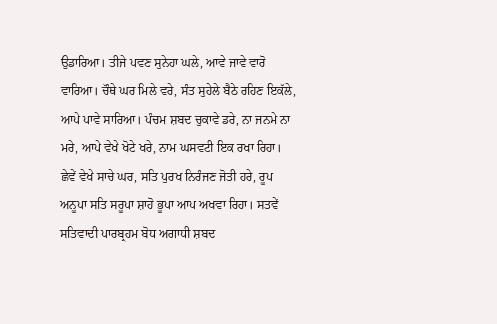ਉਡਾਰਿਆ। ਤੀਜੇ ਪਵਣ ਸੁਨੇਹਾ ਘਲੇ, ਆਵੇ ਜਾਵੇ ਵਾਰੋ ਵਾਰਿਆ। ਚੌਥੇ ਘਰ ਮਿਲੇ ਵਰੇ, ਸੰਤ ਸੁਹੇਲੇ ਬੈਠੇ ਰਹਿਣ ਇਕੱਲੇ, ਆਪੇ ਪਾਵੇ ਸਾਰਿਆ। ਪੰਚਮ ਸ਼ਬਦ ਚੁਕਾਵੇ ਡਰੇ, ਨਾ ਜਨਮੇ ਨਾ ਮਰੇ, ਆਪੇ ਵੇਖੇ ਖੋਟੇ ਖਰੇ, ਨਾਮ ਘਸਵਟੀ ਇਕ ਰਖਾ ਰਿਹਾ। ਛੇਵੇਂ ਵੇਖੇ ਸਾਚੇ ਘਰ, ਸਤਿ ਪੁਰਖ ਨਿਰੰਜਣ ਜੋਤੀ ਹਰੇ, ਰੂਪ ਅਨੂਪਾ ਸਤਿ ਸਰੂਪਾ ਸ਼ਾਹੋ ਭੂਪਾ ਆਪ ਅਖਵਾ ਰਿਹਾ। ਸਤਵੇਂ ਸਤਿਵਾਦੀ ਪਾਰਬ੍ਰਹਮ ਬੋਧ ਅਗਾਧੀ ਸ਼ਬਦ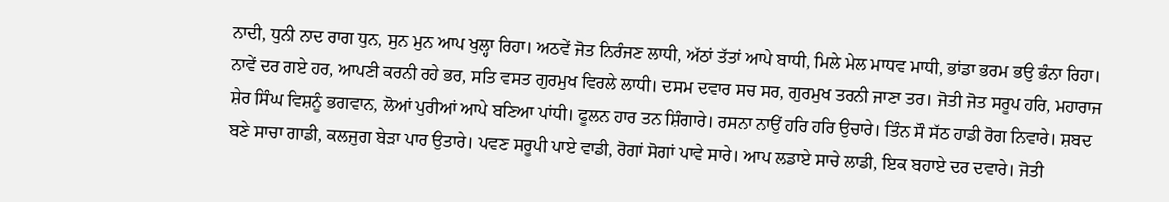ਨਾਦੀ, ਧੁਨੀ ਨਾਦ ਰਾਗ ਧੁਨ, ਸੁਨ ਮੁਨ ਆਪ ਖੁਲ੍ਹਾ ਰਿਹਾ। ਅਠਵੇਂ ਜੋਤ ਨਿਰੰਜਣ ਲਾਧੀ, ਅੱਠਾਂ ਤੱਤਾਂ ਆਪੇ ਬਾਧੀ, ਮਿਲੇ ਮੇਲ ਮਾਧਵ ਮਾਧੀ, ਭਾਂਡਾ ਭਰਮ ਭਉ ਭੰਨਾ ਰਿਹਾ। ਨਾਵੇਂ ਦਰ ਗਏ ਹਰ, ਆਪਣੀ ਕਰਨੀ ਰਹੇ ਭਰ, ਸਤਿ ਵਸਤ ਗੁਰਮੁਖ ਵਿਰਲੇ ਲਾਧੀ। ਦਸਮ ਦਵਾਰ ਸਚ ਸਰ, ਗੁਰਮੁਖ ਤਰਨੀ ਜਾਣਾ ਤਰ। ਜੋਤੀ ਜੋਤ ਸਰੂਪ ਹਰਿ, ਮਹਾਰਾਜ ਸ਼ੇਰ ਸਿੰਘ ਵਿਸ਼ਨੂੰ ਭਗਵਾਨ, ਲੋਆਂ ਪੁਰੀਆਂ ਆਪੇ ਬਣਿਆ ਪਾਂਧੀ। ਫੂਲਨ ਹਾਰ ਤਨ ਸ਼ਿੰਗਾਰੇ। ਰਸਨਾ ਨਾਉਂ ਹਰਿ ਹਰਿ ਉਚਾਰੇ। ਤਿੰਨ ਸੌ ਸੱਠ ਹਾਡੀ ਰੋਗ ਨਿਵਾਰੇ। ਸ਼ਬਦ ਬਣੇ ਸਾਚਾ ਗਾਡੀ, ਕਲਜੁਗ ਬੇੜਾ ਪਾਰ ਉਤਾਰੇ। ਪਵਣ ਸਰੂਪੀ ਪਾਏ ਵਾਡੀ, ਰੋਗਾਂ ਸੋਗਾਂ ਪਾਵੇ ਸਾਰੇ। ਆਪ ਲਡਾਏ ਸਾਚੇ ਲਾਡੀ, ਇਕ ਬਹਾਏ ਦਰ ਦਵਾਰੇ। ਜੋਤੀ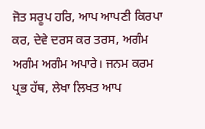ਜੋਤ ਸਰੂਪ ਹਰਿ, ਆਪ ਆਪਣੀ ਕਿਰਪਾ ਕਰ, ਦੇਵੇ ਦਰਸ ਕਰ ਤਰਸ, ਅਗੰਮ ਅਗੰਮ ਅਗੰਮ ਅਪਾਰੇ। ਜਨਮ ਕਰਮ ਪ੍ਰਭ ਹੱਥ, ਲੇਖਾ ਲਿਖਤ ਆਪ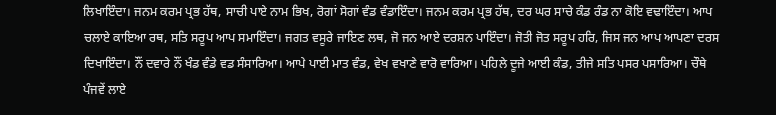ਲਿਖਾਇੰਦਾ। ਜਨਮ ਕਰਮ ਪ੍ਰਭ ਹੱਥ, ਸਾਚੀ ਪਾਏ ਨਾਮ ਭਿਖ, ਰੋਗਾਂ ਸੋਗਾਂ ਵੰਡ ਵੰਡਾਇੰਦਾ। ਜਨਮ ਕਰਮ ਪ੍ਰਭ ਹੱਥ, ਦਰ ਘਰ ਸਾਚੇ ਕੰਡ ਰੰਡ ਨਾ ਕੋਇ ਵਢਾਇੰਦਾ। ਆਪ ਚਲਾਏ ਕਾਇਆ ਰਥ, ਸਤਿ ਸਰੂਪ ਆਪ ਸਮਾਇੰਦਾ। ਜਗਤ ਵਸੂਰੇ ਜਾਇਣ ਲਥ, ਜੋ ਜਨ ਆਏ ਦਰਸ਼ਨ ਪਾਇੰਦਾ। ਜੋਤੀ ਜੋਤ ਸਰੂਪ ਹਰਿ, ਜਿਸ ਜਨ ਆਪ ਆਪਣਾ ਦਰਸ ਦਿਖਾਇੰਦਾ। ਨੌਂ ਦਵਾਰੇ ਨੌਂ ਖੰਡ ਵੰਡੇ ਵਡ ਸੰਸਾਰਿਆ। ਆਪੇ ਪਾਈ ਮਾਤ ਵੰਡ, ਵੇਖ ਵਖਾਣੇ ਵਾਰੋ ਵਾਰਿਆ। ਪਹਿਲੇ ਦੂਜੇ ਆਈ ਕੰਡ, ਤੀਜੇ ਸਤਿ ਪਸਰ ਪਸਾਰਿਆ। ਚੌਥੇ ਪੰਜਵੇਂ ਲਾਏ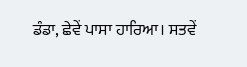ਡੰਡਾ, ਛੇਵੇਂ ਪਾਸਾ ਹਾਰਿਆ। ਸਤਵੇਂ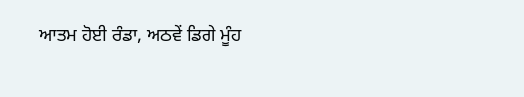ਆਤਮ ਹੋਈ ਰੰਡਾ, ਅਠਵੇਂ ਡਿਗੇ ਮੂੰਹ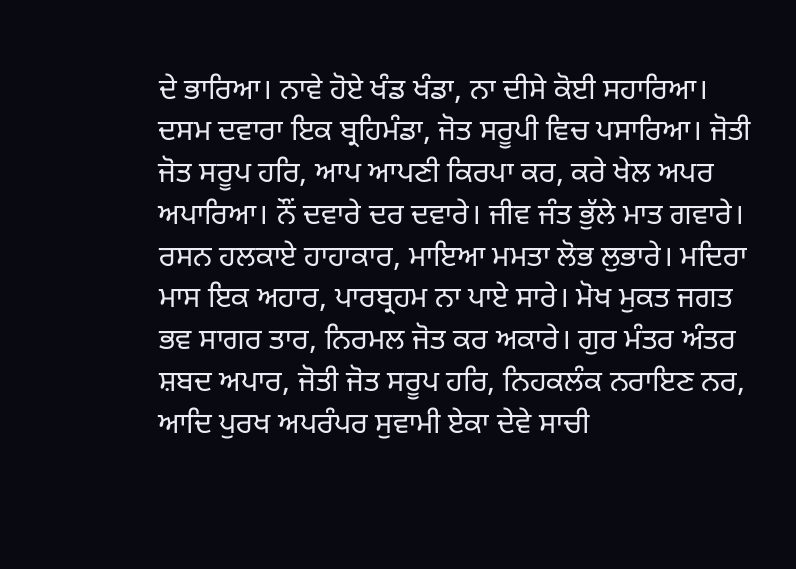ਦੇ ਭਾਰਿਆ। ਨਾਵੇ ਹੋਏ ਖੰਡ ਖੰਡਾ, ਨਾ ਦੀਸੇ ਕੋਈ ਸਹਾਰਿਆ। ਦਸਮ ਦਵਾਰਾ ਇਕ ਬ੍ਰਹਿਮੰਡਾ, ਜੋਤ ਸਰੂਪੀ ਵਿਚ ਪਸਾਰਿਆ। ਜੋਤੀ ਜੋਤ ਸਰੂਪ ਹਰਿ, ਆਪ ਆਪਣੀ ਕਿਰਪਾ ਕਰ, ਕਰੇ ਖੇਲ ਅਪਰ ਅਪਾਰਿਆ। ਨੌਂ ਦਵਾਰੇ ਦਰ ਦਵਾਰੇ। ਜੀਵ ਜੰਤ ਭੁੱਲੇ ਮਾਤ ਗਵਾਰੇ। ਰਸਨ ਹਲਕਾਏ ਹਾਹਾਕਾਰ, ਮਾਇਆ ਮਮਤਾ ਲੋਭ ਲੁਭਾਰੇ। ਮਦਿਰਾ ਮਾਸ ਇਕ ਅਹਾਰ, ਪਾਰਬ੍ਰਹਮ ਨਾ ਪਾਏ ਸਾਰੇ। ਮੋਖ ਮੁਕਤ ਜਗਤ ਭਵ ਸਾਗਰ ਤਾਰ, ਨਿਰਮਲ ਜੋਤ ਕਰ ਅਕਾਰੇ। ਗੁਰ ਮੰਤਰ ਅੰਤਰ ਸ਼ਬਦ ਅਪਾਰ, ਜੋਤੀ ਜੋਤ ਸਰੂਪ ਹਰਿ, ਨਿਹਕਲੰਕ ਨਰਾਇਣ ਨਰ, ਆਦਿ ਪੁਰਖ ਅਪਰੰਪਰ ਸੁਵਾਮੀ ਏਕਾ ਦੇਵੇ ਸਾਚੀ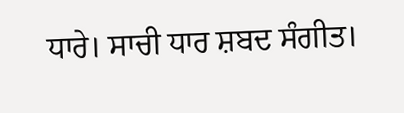ਧਾਰੇ। ਸਾਚੀ ਧਾਰ ਸ਼ਬਦ ਸੰਗੀਤ।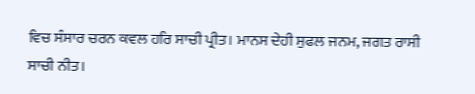ਵਿਚ ਸੰਸਾਰ ਚਰਨ ਕਵਲ ਹਰਿ ਸਾਚੀ ਪ੍ਰੀਤ। ਮਾਨਸ ਦੇਹੀ ਸੁਫਲ ਜਨਮ, ਜਗਤ ਰਾਸੀ ਸਾਚੀ ਨੀਤ।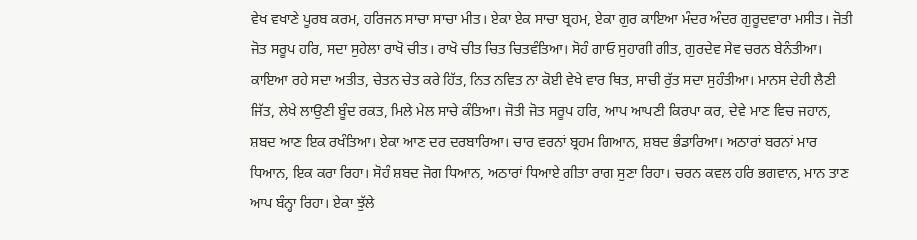ਵੇਖ ਵਖਾਣੇ ਪੂਰਬ ਕਰਮ, ਹਰਿਜਨ ਸਾਚਾ ਸਾਚਾ ਮੀਤ। ਏਕਾ ਏਕ ਸਾਚਾ ਬ੍ਰਹਮ, ਏਕਾ ਗੁਰ ਕਾਇਆ ਮੰਦਰ ਅੰਦਰ ਗੁਰੂਦਵਾਰਾ ਮਸੀਤ। ਜੋਤੀ ਜੋਤ ਸਰੂਪ ਹਰਿ, ਸਦਾ ਸੁਹੇਲਾ ਰਾਖੋ ਚੀਤ। ਰਾਖੋ ਚੀਤ ਚਿਤ ਚਿਤਵੰਤਿਆ। ਸੋਹੰ ਗਾਓ ਸੁਹਾਗੀ ਗੀਤ, ਗੁਰਦੇਵ ਸੇਵ ਚਰਨ ਬੇਨੰਤੀਆ। ਕਾਇਆ ਰਹੇ ਸਦਾ ਅਤੀਤ, ਚੇਤਨ ਚੇਤ ਕਰੇ ਹਿੱਤ, ਨਿਤ ਨਵਿਤ ਨਾ ਕੋਈ ਵੇਖੇ ਵਾਰ ਥਿਤ, ਸਾਚੀ ਰੁੱਤ ਸਦਾ ਸੁਹੰਤੀਆ। ਮਾਨਸ ਦੇਹੀ ਲੈਣੀ ਜਿੱਤ, ਲੇਖੇ ਲਾਉਣੀ ਬੂੰਦ ਰਕਤ, ਮਿਲੇ ਮੇਲ ਸਾਚੇ ਕੰਤਿਆ। ਜੋਤੀ ਜੋਤ ਸਰੂਪ ਹਰਿ, ਆਪ ਆਪਣੀ ਕਿਰਪਾ ਕਰ, ਦੇਵੇ ਮਾਣ ਵਿਚ ਜਹਾਨ, ਸ਼ਬਦ ਆਣ ਇਕ ਰਖੰਤਿਆ। ਏਕਾ ਆਣ ਦਰ ਦਰਬਾਰਿਆ। ਚਾਰ ਵਰਨਾਂ ਬ੍ਰਹਮ ਗਿਆਨ, ਸ਼ਬਦ ਭੰਡਾਰਿਆ। ਅਠਾਰਾਂ ਬਰਨਾਂ ਮਾਰ ਧਿਆਨ, ਇਕ ਕਰਾ ਰਿਹਾ। ਸੋਹੰ ਸ਼ਬਦ ਜੋਗ ਧਿਆਨ, ਅਠਾਰਾਂ ਧਿਆਏ ਗੀਤਾ ਰਾਗ ਸੁਣਾ ਰਿਹਾ। ਚਰਨ ਕਵਲ ਹਰਿ ਭਗਵਾਨ, ਮਾਨ ਤਾਣ ਆਪ ਬੰਨ੍ਹਾ ਰਿਹਾ। ਏਕਾ ਝੁੱਲੇ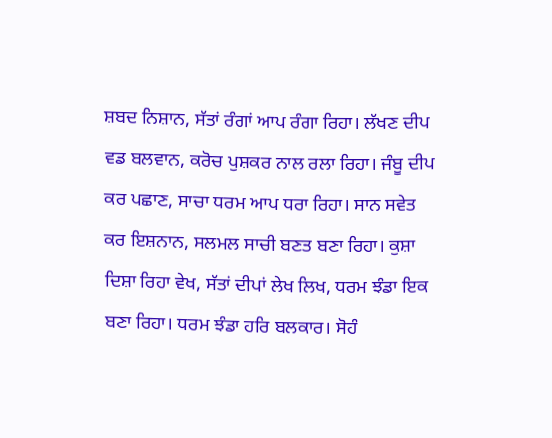ਸ਼ਬਦ ਨਿਸ਼ਾਨ, ਸੱਤਾਂ ਰੰਗਾਂ ਆਪ ਰੰਗਾ ਰਿਹਾ। ਲੱਖਣ ਦੀਪ ਵਡ ਬਲਵਾਨ, ਕਰੋਚ ਪੁਸ਼ਕਰ ਨਾਲ ਰਲਾ ਰਿਹਾ। ਜੰਬੂ ਦੀਪ ਕਰ ਪਛਾਣ, ਸਾਚਾ ਧਰਮ ਆਪ ਧਰਾ ਰਿਹਾ। ਸਾਨ ਸਵੇਤ ਕਰ ਇਸ਼ਨਾਨ, ਸਲਮਲ ਸਾਚੀ ਬਣਤ ਬਣਾ ਰਿਹਾ। ਕੁਸ਼ਾ ਦਿਸ਼ਾ ਰਿਹਾ ਵੇਖ, ਸੱਤਾਂ ਦੀਪਾਂ ਲੇਖ ਲਿਖ, ਧਰਮ ਝੰਡਾ ਇਕ ਬਣਾ ਰਿਹਾ। ਧਰਮ ਝੰਡਾ ਹਰਿ ਬਲਕਾਰ। ਸੋਹੰ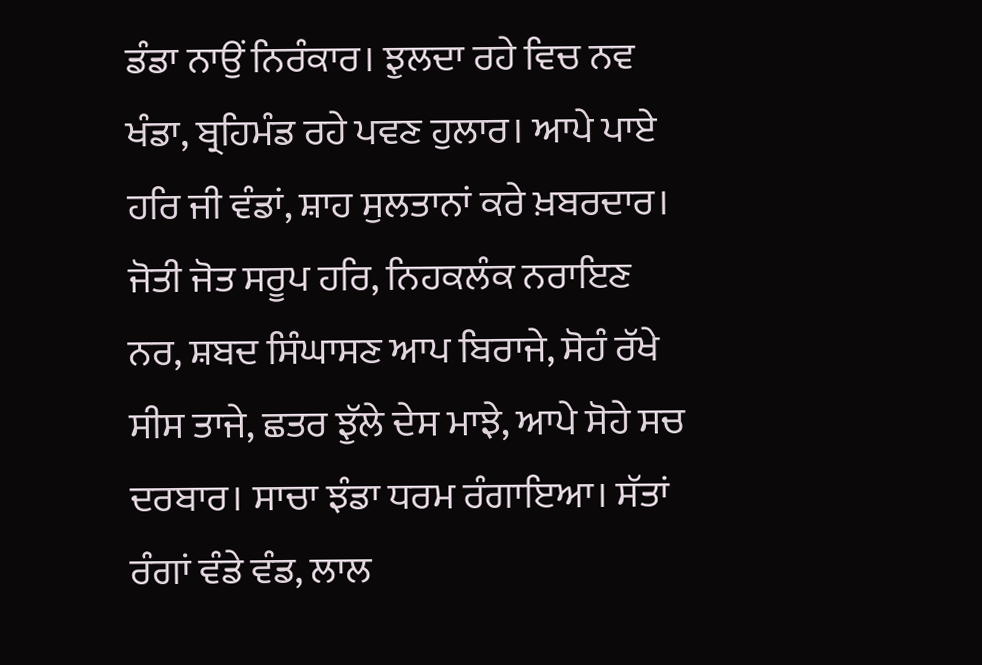ਡੰਡਾ ਨਾਉਂ ਨਿਰੰਕਾਰ। ਝੁਲਦਾ ਰਹੇ ਵਿਚ ਨਵ ਖੰਡਾ, ਬ੍ਰਹਿਮੰਡ ਰਹੇ ਪਵਣ ਹੁਲਾਰ। ਆਪੇ ਪਾਏ ਹਰਿ ਜੀ ਵੰਡਾਂ, ਸ਼ਾਹ ਸੁਲਤਾਨਾਂ ਕਰੇ ਖ਼ਬਰਦਾਰ। ਜੋਤੀ ਜੋਤ ਸਰੂਪ ਹਰਿ, ਨਿਹਕਲੰਕ ਨਰਾਇਣ ਨਰ, ਸ਼ਬਦ ਸਿੰਘਾਸਣ ਆਪ ਬਿਰਾਜੇ, ਸੋਹੰ ਰੱਖੇ ਸੀਸ ਤਾਜੇ, ਛਤਰ ਝੁੱਲੇ ਦੇਸ ਮਾਝੇ, ਆਪੇ ਸੋਹੇ ਸਚ ਦਰਬਾਰ। ਸਾਚਾ ਝੰਡਾ ਧਰਮ ਰੰਗਾਇਆ। ਸੱਤਾਂ ਰੰਗਾਂ ਵੰਡੇ ਵੰਡ, ਲਾਲ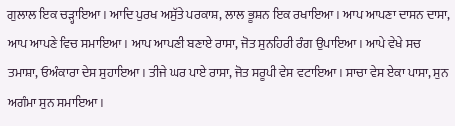ਗੁਲਾਲ ਇਕ ਚੜ੍ਹਾਇਆ। ਆਦਿ ਪੁਰਖ ਅਸੁੱਤੇ ਪਰਕਾਸ਼, ਲਾਲ ਭੂਸ਼ਨ ਇਕ ਰਖਾਇਆ। ਆਪ ਆਪਣਾ ਦਾਸਨ ਦਾਸਾ, ਆਪ ਆਪਣੇ ਵਿਚ ਸਮਾਇਆ। ਆਪ ਆਪਣੀ ਬਣਾਏ ਰਾਸਾ, ਜੋਤ ਸੁਨਹਿਰੀ ਰੰਗ ਉਪਾਇਆ। ਆਪੇ ਵੇਖੇ ਸਚ ਤਮਾਸ਼ਾ, ਓਅੰਕਾਰਾ ਦੇਸ ਸੁਹਾਇਆ। ਤੀਜੇ ਘਰ ਪਾਏ ਰਾਸਾ, ਜੋਤ ਸਰੂਪੀ ਵੇਸ ਵਟਾਇਆ। ਸਾਚਾ ਵੇਸ ਏਕਾ ਪਾਸਾ, ਸੁਨ ਅਗੰਮਾ ਸੁਨ ਸਮਾਇਆ।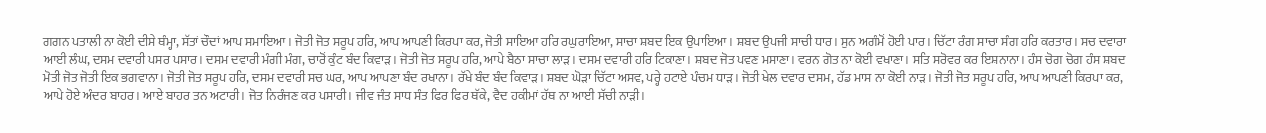ਗਗਨ ਪਤਾਲੀ ਨਾ ਕੋਈ ਦੀਸੇ ਥੰਮ੍ਹਾ, ਸੱਤਾਂ ਚੌਦਾਂ ਆਪ ਸਮਾਇਆ। ਜੋਤੀ ਜੋਤ ਸਰੂਪ ਹਰਿ, ਆਪ ਆਪਣੀ ਕਿਰਪਾ ਕਰ, ਜੋਤੀ ਸਾਇਆ ਹਰਿ ਰਘੁਰਾਇਆ, ਸਾਚਾ ਸ਼ਬਦ ਇਕ ਉਪਾਇਆ। ਸ਼ਬਦ ਉਪਜੀ ਸਾਚੀ ਧਾਰ। ਸੁਨ ਅਗੰਮੋਂ ਹੋਈ ਪਾਰ। ਚਿੱਟਾ ਰੰਗ ਸਾਚਾ ਸੰਗ ਹਰਿ ਕਰਤਾਰ। ਸਚ ਦਵਾਰਾ ਆਈ ਲੰਘ, ਦਸਮ ਦਵਾਰੀ ਪਸਰ ਪਸਾਰ। ਦਸਮ ਦਵਾਰੀ ਮੰਗੀ ਮੰਗ, ਚਾਰੋਂ ਕੁੰਟ ਬੰਦ ਕਿਵਾੜ। ਜੋਤੀ ਜੋਤ ਸਰੂਪ ਹਰਿ, ਆਪੇ ਬੈਠਾ ਸਾਚਾ ਲਾੜ। ਦਸਮ ਦਵਾਰੀ ਹਰਿ ਟਿਕਾਣਾ। ਸ਼ਬਦ ਜੋਤ ਪਵਣ ਮਸਾਣਾ। ਵਰਨ ਗੋਤ ਨਾ ਕੋਈ ਵਖਾਣਾ। ਸਤਿ ਸਰੋਵਰ ਕਰ ਇਸ਼ਨਾਨਾ। ਹੰਸ ਚੋਗ ਚੋਗ ਹੰਸ ਸ਼ਬਦ ਮੋਤੀ ਜੋਤ ਜੋਤੀ ਇਕ ਭਗਵਾਨਾ। ਜੋਤੀ ਜੋਤ ਸਰੂਪ ਹਰਿ, ਦਸਮ ਦਵਾਰੀ ਸਚ ਘਰ, ਆਪ ਆਪਣਾ ਬੰਦ ਰਖਾਨਾ। ਰੱਖੇ ਬੰਦ ਬੰਦ ਕਿਵਾੜ। ਸ਼ਬਦ ਘੋੜਾ ਚਿੱਟਾ ਅਸਵ, ਪਰ੍ਹੇ ਹਟਾਏ ਪੰਚਮ ਧਾੜ। ਜੋਤੀ ਖੇਲ ਦਵਾਰ ਦਸਮ, ਹੱਡ ਮਾਸ ਨਾ ਕੋਈ ਨਾੜ। ਜੋਤੀ ਜੋਤ ਸਰੂਪ ਹਰਿ, ਆਪ ਆਪਣੀ ਕਿਰਪਾ ਕਰ, ਆਪੇ ਹੋਏ ਅੰਦਰ ਬਾਹਰ। ਆਏ ਬਾਹਰ ਤਨ ਅਟਾਰੀ। ਜੋਤ ਨਿਰੰਜਣ ਕਰ ਪਸਾਰੀ। ਜੀਵ ਜੰਤ ਸਾਧ ਸੰਤ ਫਿਰ ਫਿਰ ਥੱਕੇ, ਵੈਦ ਹਕੀਮਾਂ ਹੱਥ ਨਾ ਆਈ ਸੱਚੀ ਨਾੜੀ।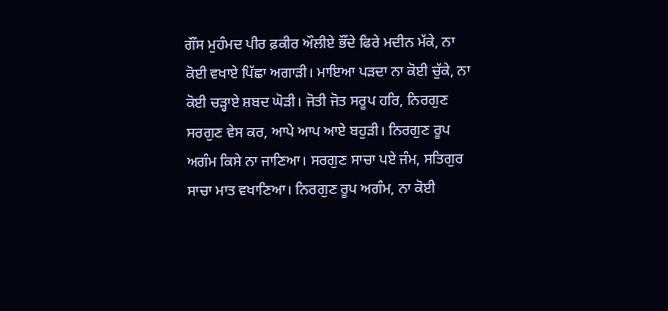ਗੌਂਸ ਮੁਹੰਮਦ ਪੀਰ ਫ਼ਕੀਰ ਔਲੀਏ ਭੌਂਦੇ ਫਿਰੇ ਮਦੀਨ ਮੱਕੇ, ਨਾ ਕੋਈ ਵਖਾਏ ਪਿੱਛਾ ਅਗਾੜੀ। ਮਾਇਆ ਪੜਦਾ ਨਾ ਕੋਈ ਚੁੱਕੇ, ਨਾ ਕੋਈ ਚੜ੍ਹਾਏ ਸ਼ਬਦ ਘੋੜੀ। ਜੋਤੀ ਜੋਤ ਸਰੂਪ ਹਰਿ, ਨਿਰਗੁਣ ਸਰਗੁਣ ਵੇਸ ਕਰ, ਆਪੇ ਆਪ ਆਏ ਬਹੁੜੀ। ਨਿਰਗੁਣ ਰੂਪ ਅਗੰਮ ਕਿਸੇ ਨਾ ਜਾਣਿਆ। ਸਰਗੁਣ ਸਾਚਾ ਪਏ ਜੰਮ, ਸਤਿਗੁਰ ਸਾਚਾ ਮਾਤ ਵਖਾਣਿਆ। ਨਿਰਗੁਣ ਰੂਪ ਅਗੰਮ, ਨਾ ਕੋਈ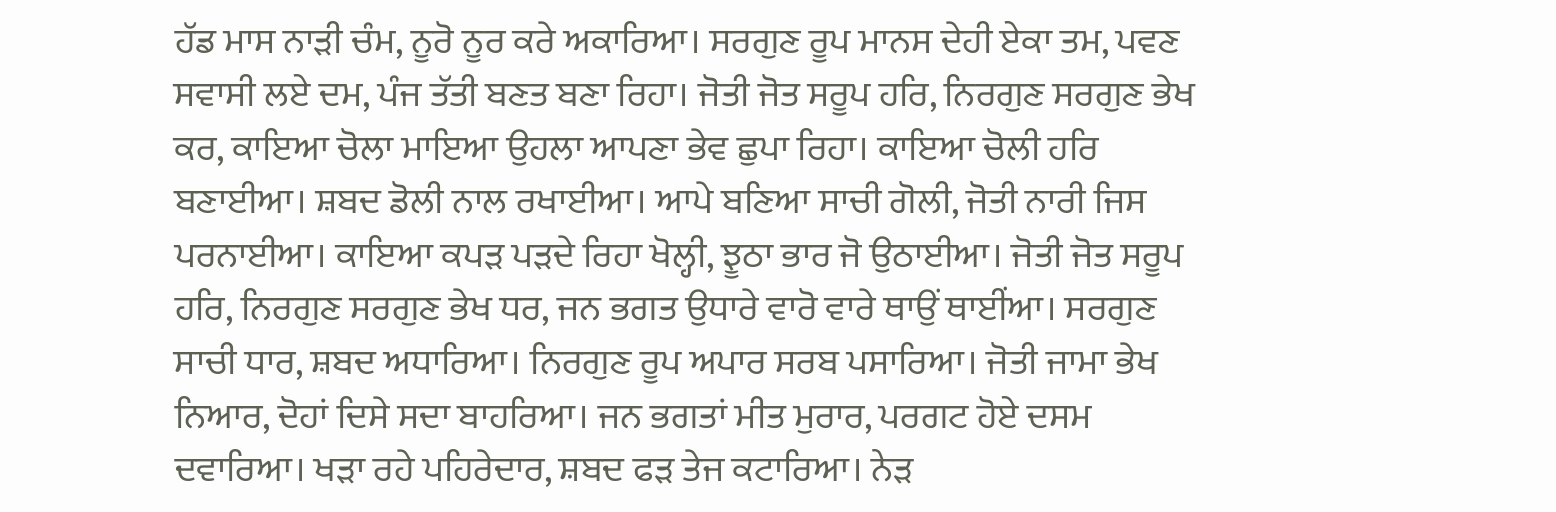ਹੱਡ ਮਾਸ ਨਾੜੀ ਚੰਮ, ਨੂਰੋ ਨੂਰ ਕਰੇ ਅਕਾਰਿਆ। ਸਰਗੁਣ ਰੂਪ ਮਾਨਸ ਦੇਹੀ ਏਕਾ ਤਮ, ਪਵਣ ਸਵਾਸੀ ਲਏ ਦਮ, ਪੰਜ ਤੱਤੀ ਬਣਤ ਬਣਾ ਰਿਹਾ। ਜੋਤੀ ਜੋਤ ਸਰੂਪ ਹਰਿ, ਨਿਰਗੁਣ ਸਰਗੁਣ ਭੇਖ ਕਰ, ਕਾਇਆ ਚੋਲਾ ਮਾਇਆ ਉਹਲਾ ਆਪਣਾ ਭੇਵ ਛੁਪਾ ਰਿਹਾ। ਕਾਇਆ ਚੋਲੀ ਹਰਿ ਬਣਾਈਆ। ਸ਼ਬਦ ਡੋਲੀ ਨਾਲ ਰਖਾਈਆ। ਆਪੇ ਬਣਿਆ ਸਾਚੀ ਗੋਲੀ, ਜੋਤੀ ਨਾਰੀ ਜਿਸ ਪਰਨਾਈਆ। ਕਾਇਆ ਕਪੜ ਪੜਦੇ ਰਿਹਾ ਖੋਲ੍ਹੀ, ਝੂਠਾ ਭਾਰ ਜੋ ਉਠਾਈਆ। ਜੋਤੀ ਜੋਤ ਸਰੂਪ ਹਰਿ, ਨਿਰਗੁਣ ਸਰਗੁਣ ਭੇਖ ਧਰ, ਜਨ ਭਗਤ ਉਧਾਰੇ ਵਾਰੋ ਵਾਰੇ ਥਾਉਂ ਥਾਈਂਆ। ਸਰਗੁਣ ਸਾਚੀ ਧਾਰ, ਸ਼ਬਦ ਅਧਾਰਿਆ। ਨਿਰਗੁਣ ਰੂਪ ਅਪਾਰ ਸਰਬ ਪਸਾਰਿਆ। ਜੋਤੀ ਜਾਮਾ ਭੇਖ ਨਿਆਰ, ਦੋਹਾਂ ਦਿਸੇ ਸਦਾ ਬਾਹਰਿਆ। ਜਨ ਭਗਤਾਂ ਮੀਤ ਮੁਰਾਰ, ਪਰਗਟ ਹੋਏ ਦਸਮ ਦਵਾਰਿਆ। ਖੜਾ ਰਹੇ ਪਹਿਰੇਦਾਰ, ਸ਼ਬਦ ਫੜ ਤੇਜ ਕਟਾਰਿਆ। ਨੇੜ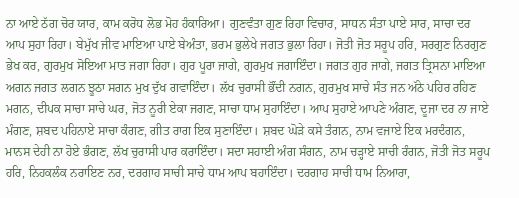ਨਾ ਆਏ ਠੱਗ ਚੋਰ ਯਾਰ, ਕਾਮ ਕਰੋਧ ਲੋਭ ਮੋਹ ਹੰਕਾਰਿਆ। ਗੁਣਵੰਤਾ ਗੁਣ ਰਿਹਾ ਵਿਚਾਰ, ਸਾਧਨ ਸੰਤਾ ਪਾਏ ਸਾਰ, ਸਾਚਾ ਦਰ ਆਪ ਸੁਹਾ ਰਿਹਾ। ਬੇਮੁੱਖ ਜੀਵ ਮਾਇਆ ਪਾਏ ਬੇਅੰਤਾ, ਭਰਮ ਭੁਲੇਖੇ ਜਗਤ ਭੁਲਾ ਰਿਹਾ। ਜੋਤੀ ਜੋਤ ਸਰੂਪ ਹਰਿ, ਸਰਗੁਣ ਨਿਰਗੁਣ ਭੇਖ ਕਰ, ਗੁਰਮੁਖ ਸੋਇਆ ਮਾਤ ਜਗਾ ਰਿਹਾ। ਗੁਰ ਪੂਰਾ ਜਾਗੇ, ਗੁਰਮੁਖ ਜਗਾਇੰਦਾ। ਜਗਤ ਗੁਰ ਜਾਗੇ, ਜਗਤ ਤ੍ਰਿਸਨਾ ਮਾਇਆ ਅਗਨ ਜਗਤ ਲਗਨ ਝੂਠਾ ਸਗਨ ਮੁਖ ਦੁੱਖ ਗਵਾਇੰਦਾ। ਲੱਖ ਚੁਰਾਸੀ ਭੌਂਦੀ ਨਗਨ, ਗੁਰਮੁਖ ਸਾਚੇ ਸੰਤ ਜਨ ਅੱਠੇ ਪਹਿਰ ਰਹਿਣ ਮਗਨ, ਦੀਪਕ ਸਾਚਾ ਸਾਚੇ ਘਰ, ਜੋਤ ਨੂਰੀ ਏਕਾ ਜਗਣ, ਸਾਚਾ ਧਾਮ ਸੁਹਾਇੰਦਾ। ਆਪ ਸੁਹਾਏ ਆਪਣੇ ਅੰਗਣ, ਦੂਜਾ ਦਰ ਨਾ ਜਾਏ ਮੰਗਣ, ਸ਼ਬਦ ਪਹਿਨਾਏ ਸਾਚਾ ਕੰਗਣ, ਗੀਤ ਰਾਗ ਇਕ ਸੁਣਾਇੰਦਾ। ਸ਼ਬਦ ਘੋੜੇ ਕਸੇ ਤੰਗਨ, ਨਾਮ ਵਜਾਏ ਇਕ ਮਰਦੰਗਨ, ਮਾਨਸ ਦੇਹੀ ਨਾ ਹੋਏ ਭੰਗਣ, ਲੱਖ ਚੁਰਾਸੀ ਪਾਰ ਕਰਾਇੰਦਾ। ਸਦਾ ਸਹਾਈ ਅੰਗ ਸੰਗਨ, ਨਾਮ ਚੜ੍ਹਾਏ ਸਾਚੀ ਰੰਗਨ, ਜੋਤੀ ਜੋਤ ਸਰੂਪ ਹਰਿ, ਨਿਹਕਲੰਕ ਨਰਾਇਣ ਨਰ, ਦਰਗਾਹ ਸਾਚੀ ਸਾਚੇ ਧਾਮ ਆਪ ਬਹਾਇੰਦਾ। ਦਰਗਾਹ ਸਾਚੀ ਧਾਮ ਨਿਆਰਾ,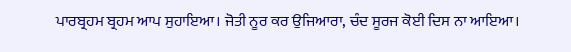ਪਾਰਬ੍ਰਹਮ ਬ੍ਰਹਮ ਆਪ ਸੁਹਾਇਆ। ਜੋਤੀ ਨੂਰ ਕਰ ਉਜਿਆਰਾ, ਚੰਦ ਸੂਰਜ ਕੋਈ ਦਿਸ ਨਾ ਆਇਆ।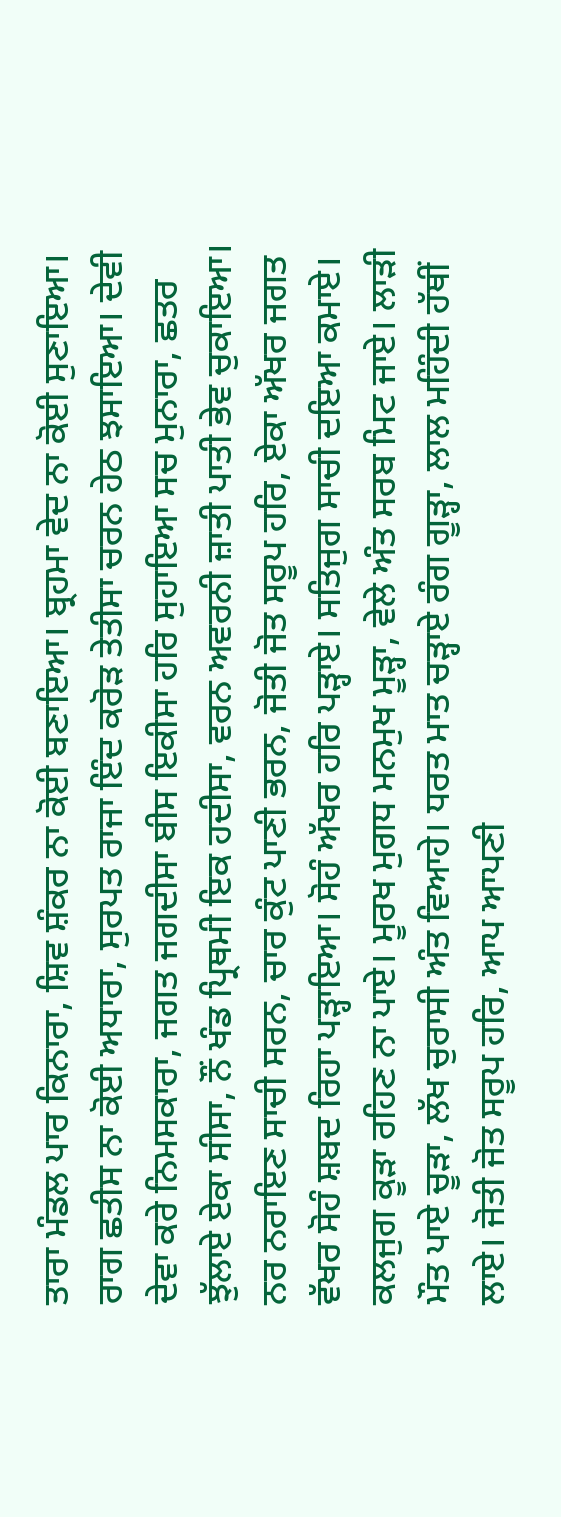ਤਾਰਾ ਮੰਡਲ ਪਾਰ ਕਿਨਾਰਾ, ਸ਼ਿਵ ਸ਼ੰਕਰ ਨਾ ਕੋਈ ਬਣਾਇਆ। ਬ੍ਰਹਮਾ ਵੇਦ ਨਾ ਕੋਈ ਸੁਣਾਇਆ। ਰਾਗ ਛਤੀਸ ਨਾ ਕੋਈ ਅਧਾਰਾ, ਸੁਰਪਤ ਰਾਜਾ ਇੰਦ ਕਰੋੜ ਤੇਤੀਸਾ ਚਰਨ ਹੇਠ ਝਸਾਇਆ। ਦੇਵੀ ਦੇਵਾ ਕਰੇ ਨਿਮਸਕਾਰਾ, ਜਗਤ ਜਗਦੀਸਾ ਬੀਸ ਇਕੀਸਾ ਹਰਿ ਸੁਹਾਇਆ ਸਚ ਮੁਨਾਰਾ, ਛਤਰ ਝੁੱਲਾਏ ਏਕਾ ਸੀਸਾ, ਨੌਂ ਖੰਡ ਪ੍ਰਿਥਮੀ ਇਕ ਹਦੀਸਾ, ਵਰਨ ਅਵਰਨੀ ਜ਼ਾਤੀ ਪਾਤੀ ਭੇਵ ਚੁਕਾਇਆ। ਨਰ ਨਰਾਇਣ ਸਾਚੀ ਸਰਨ, ਚਾਰ ਕੁੰਟ ਪਾਣੀ ਭਰਨ, ਜੋਤੀ ਜੋਤ ਸਰੂਪ ਹਰਿ, ਏਕਾ ਅੱਖਰ ਜਗਤ ਵੱਖਰ ਸੋਹੰ ਸ਼ਬਦ ਰਿਹਾ ਪੜ੍ਹਾਇਆ। ਸੋਹੰ ਅੱਖਰ ਹਰਿ ਪੜ੍ਹਾਏ। ਸਤਿਜੁਗ ਸਾਚੀ ਦਇਆ ਕਮਾਏ। ਕਲਜੁਗ ਕੂੜਾ ਰਹਿਣ ਨਾ ਪਾਏ। ਮੂਰਖ ਮੁਗਧ ਮਨਮੁਖ ਮੂੜ੍ਹਾ, ਵੇਲੇ ਅੰਤ ਸਰਬ ਮਿਟ ਜਾਏ। ਲਾੜੀ ਮੌਤ ਪਾਏ ਚੂੜਾ, ਲੱਖ ਚੁਰਾਸੀ ਅੰਤ ਵਿਆਹੇ। ਧਰਤ ਮਾਤ ਚੜ੍ਹਾਏ ਰੰਗ ਗੂੜ੍ਹਾ, ਲਾਲ ਮਹਿੰਦੀ ਹੱਥੀਂ ਲਾਏ। ਜੋਤੀ ਜੋਤ ਸਰੂਪ ਹਰਿ, ਆਪ ਆਪਣੀ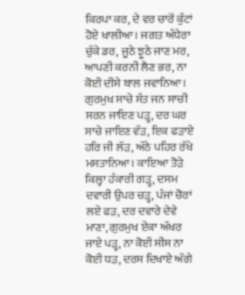ਕਿਰਪਾ ਕਰ, ਦੇ ਵਰ ਚਾਰੋਂ ਕੁੰਟਾਂ ਹੋਏ ਖਾਲੀਆ। ਜਗਤ ਅੰਧੇਰਾ ਚੁੱਕੇ ਡਰ, ਜੂਠੇ ਝੂਠੇ ਜਾਣ ਮਰ, ਆਪਣੀ ਕਰਨੀ ਲੈਣ ਭਰ, ਨਾ ਕੋਈ ਦੀਸੇ ਬਾਲ ਜਵਾਨਿਆ। ਗੁਰਮੁਖ ਸਾਚੇ ਸੰਤ ਜਨ ਸਾਚੀ ਸਰਨ ਜਾਇਣ ਪੜ੍ਹ, ਦਰ ਘਰ ਸਾਚੇ ਜਾਇਣ ਵੱੜ, ਇਕ ਫੜਾਏ ਹਰਿ ਜੀ ਲੱੜ, ਅੱਠੇ ਪਹਿਰ ਰੱਖੇ ਮਸਤਾਨਿਆ। ਕਾਇਆ ਤੋੜੇ ਕਿਲ੍ਹਾ ਹੰਕਾਰੀ ਗੜ੍ਹ, ਦਸਮ ਦਵਾਰੀ ਉਪਰ ਚੜ੍ਹ, ਪੰਜਾਂ ਚੋਰਾਂ ਲਏ ਫੜ, ਦਰ ਦਵਾਰੇ ਦੇਵੇ ਮਾਣਾ, ਗੁਰਮੁਖ ਏਕਾ ਅੱਖਰ ਜਾਏ ਪੜ੍ਹ, ਨਾ ਕੋਈ ਸੀਸ ਨਾ ਕੋਈ ਧੜ, ਦਰਸ ਦਿਖਾਏ ਅੱਗੇ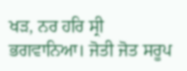ਖੜ, ਨਰ ਹਰਿ ਸ੍ਰੀ ਭਗਵਾਨਿਆ। ਜੋਤੀ ਜੋਤ ਸਰੂਪ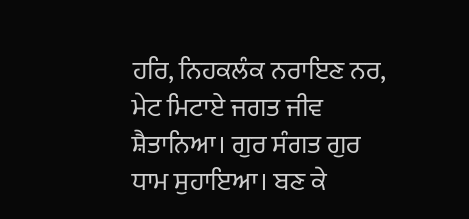ਹਰਿ, ਨਿਹਕਲੰਕ ਨਰਾਇਣ ਨਰ, ਮੇਟ ਮਿਟਾਏ ਜਗਤ ਜੀਵ ਸ਼ੈਤਾਨਿਆ। ਗੁਰ ਸੰਗਤ ਗੁਰ ਧਾਮ ਸੁਹਾਇਆ। ਬਣ ਕੇ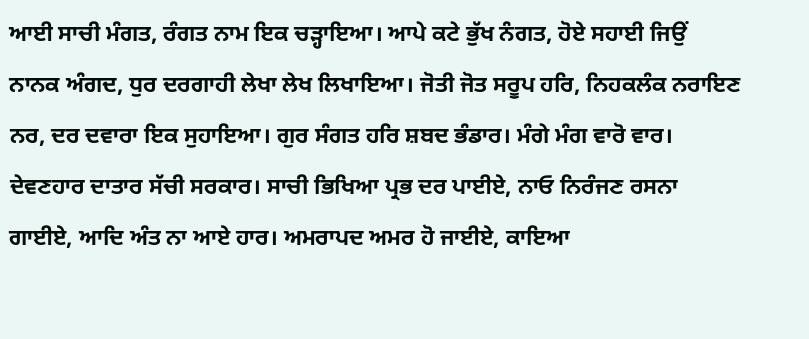ਆਈ ਸਾਚੀ ਮੰਗਤ, ਰੰਗਤ ਨਾਮ ਇਕ ਚੜ੍ਹਾਇਆ। ਆਪੇ ਕਟੇ ਭੁੱਖ ਨੰਗਤ, ਹੋਏ ਸਹਾਈ ਜਿਉਂ ਨਾਨਕ ਅੰਗਦ, ਧੁਰ ਦਰਗਾਹੀ ਲੇਖਾ ਲੇਖ ਲਿਖਾਇਆ। ਜੋਤੀ ਜੋਤ ਸਰੂਪ ਹਰਿ, ਨਿਹਕਲੰਕ ਨਰਾਇਣ ਨਰ, ਦਰ ਦਵਾਰਾ ਇਕ ਸੁਹਾਇਆ। ਗੁਰ ਸੰਗਤ ਹਰਿ ਸ਼ਬਦ ਭੰਡਾਰ। ਮੰਗੇ ਮੰਗ ਵਾਰੋ ਵਾਰ। ਦੇਵਣਹਾਰ ਦਾਤਾਰ ਸੱਚੀ ਸਰਕਾਰ। ਸਾਚੀ ਭਿਖਿਆ ਪ੍ਰਭ ਦਰ ਪਾਈਏ, ਨਾਓ ਨਿਰੰਜਣ ਰਸਨਾ ਗਾਈਏ, ਆਦਿ ਅੰਤ ਨਾ ਆਏ ਹਾਰ। ਅਮਰਾਪਦ ਅਮਰ ਹੋ ਜਾਈਏ, ਕਾਇਆ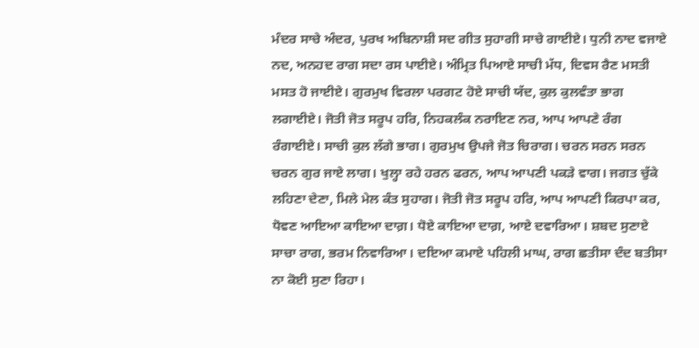ਮੰਦਰ ਸਾਚੇ ਅੰਦਰ, ਪੁਰਖ ਅਬਿਨਾਸ਼ੀ ਸਦ ਗੀਤ ਸੁਹਾਗੀ ਸਾਚੇ ਗਾਈਏ। ਧੁਨੀ ਨਾਦ ਵਜਾਏ ਨਦ, ਅਨਹਦ ਰਾਗ ਸਦਾ ਰਸ ਪਾਈਏ। ਅੰਮ੍ਰਿਤ ਪਿਆਏ ਸਾਚੀ ਮੱਧ, ਦਿਵਸ ਰੈਣ ਮਸਤੀ ਮਸਤ ਹੋ ਜਾਈਏ। ਗੁਰਮੁਖ ਵਿਰਲਾ ਪਰਗਟ ਹੋਏ ਸਾਚੀ ਯੱਦ, ਕੁਲ ਕੁਲਵੰਤਾ ਭਾਗ ਲਗਾਈਏ। ਜੋਤੀ ਜੋਤ ਸਰੂਪ ਹਰਿ, ਨਿਹਕਲੰਕ ਨਰਾਇਣ ਨਰ, ਆਪ ਆਪਣੇ ਰੰਗ ਰੰਗਾਈਏ। ਸਾਚੀ ਕੁਲ ਲੱਗੇ ਭਾਗ। ਗੁਰਮੁਖ ਉਪਜੇ ਜੋਤ ਚਿਰਾਗ। ਚਰਨ ਸਰਨ ਸਰਨ ਚਰਨ ਗੁਰ ਜਾਏ ਲਾਗ। ਖੁਲ੍ਹਾ ਰਹੇ ਹਰਨ ਫਰਨ, ਆਪ ਆਪਣੀ ਪਕੜੇ ਵਾਗ। ਜਗਤ ਚੁੱਕੇ ਲਹਿਣਾ ਦੇਣਾ, ਮਿਲੇ ਮੇਲ ਕੰਤ ਸੁਹਾਗ। ਜੋਤੀ ਜੋਤ ਸਰੂਪ ਹਰਿ, ਆਪ ਆਪਣੀ ਕਿਰਪਾ ਕਰ, ਧੋਵਣ ਆਇਆ ਕਾਇਆ ਦਾਗ਼। ਧੋਏ ਕਾਇਆ ਦਾਗ਼, ਆਏ ਦਵਾਰਿਆ। ਸ਼ਬਦ ਸੁਣਾਏ ਸਾਚਾ ਰਾਗ, ਭਰਮ ਨਿਵਾਰਿਆ। ਦਇਆ ਕਮਾਏ ਪਹਿਲੀ ਮਾਘ, ਰਾਗ ਛਤੀਸਾ ਦੰਦ ਬਤੀਸਾ ਨਾ ਕੋਈ ਸੁਣਾ ਰਿਹਾ।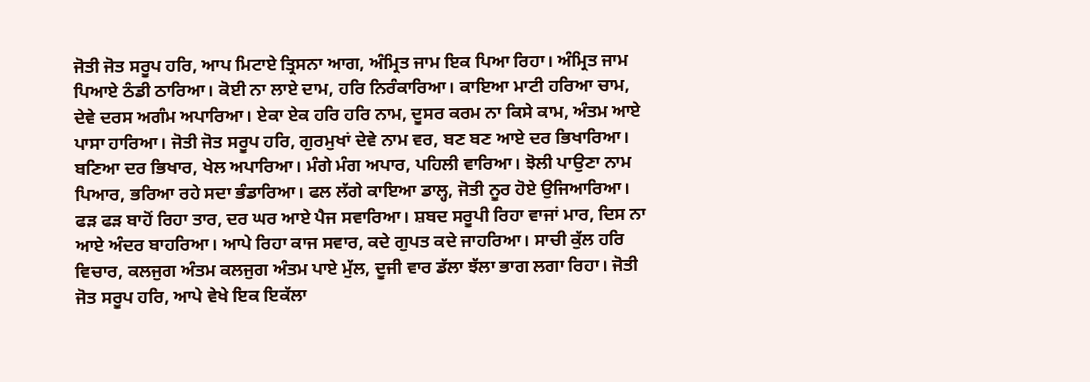ਜੋਤੀ ਜੋਤ ਸਰੂਪ ਹਰਿ, ਆਪ ਮਿਟਾਏ ਤ੍ਰਿਸਨਾ ਆਗ, ਅੰਮ੍ਰਿਤ ਜਾਮ ਇਕ ਪਿਆ ਰਿਹਾ। ਅੰਮ੍ਰਿਤ ਜਾਮ ਪਿਆਏ ਠੰਡੀ ਠਾਰਿਆ। ਕੋਈ ਨਾ ਲਾਏ ਦਾਮ, ਹਰਿ ਨਿਰੰਕਾਰਿਆ। ਕਾਇਆ ਮਾਟੀ ਹਰਿਆ ਚਾਮ, ਦੇਵੇ ਦਰਸ ਅਗੰਮ ਅਪਾਰਿਆ। ਏਕਾ ਏਕ ਹਰਿ ਹਰਿ ਨਾਮ, ਦੂਸਰ ਕਰਮ ਨਾ ਕਿਸੇ ਕਾਮ, ਅੰਤਮ ਆਏ ਪਾਸਾ ਹਾਰਿਆ। ਜੋਤੀ ਜੋਤ ਸਰੂਪ ਹਰਿ, ਗੁਰਮੁਖਾਂ ਦੇਵੇ ਨਾਮ ਵਰ, ਬਣ ਬਣ ਆਏ ਦਰ ਭਿਖਾਰਿਆ। ਬਣਿਆ ਦਰ ਭਿਖਾਰ, ਖੇਲ ਅਪਾਰਿਆ। ਮੰਗੇ ਮੰਗ ਅਪਾਰ, ਪਹਿਲੀ ਵਾਰਿਆ। ਝੋਲੀ ਪਾਉਣਾ ਨਾਮ ਪਿਆਰ, ਭਰਿਆ ਰਹੇ ਸਦਾ ਭੰਡਾਰਿਆ। ਫਲ ਲੱਗੇ ਕਾਇਆ ਡਾਲ੍ਹ, ਜੋਤੀ ਨੂਰ ਹੋਏ ਉਜਿਆਰਿਆ। ਫੜ ਫੜ ਬਾਹੋਂ ਰਿਹਾ ਤਾਰ, ਦਰ ਘਰ ਆਏ ਪੈਜ ਸਵਾਰਿਆ। ਸ਼ਬਦ ਸਰੂਪੀ ਰਿਹਾ ਵਾਜਾਂ ਮਾਰ, ਦਿਸ ਨਾ ਆਏ ਅੰਦਰ ਬਾਹਰਿਆ। ਆਪੇ ਰਿਹਾ ਕਾਜ ਸਵਾਰ, ਕਦੇ ਗੁਪਤ ਕਦੇ ਜਾਹਰਿਆ। ਸਾਚੀ ਕੁੱਲ ਹਰਿ ਵਿਚਾਰ, ਕਲਜੁਗ ਅੰਤਮ ਕਲਜੁਗ ਅੰਤਮ ਪਾਏ ਮੁੱਲ, ਦੂਜੀ ਵਾਰ ਡੱਲਾ ਝੱਲਾ ਭਾਗ ਲਗਾ ਰਿਹਾ। ਜੋਤੀ ਜੋਤ ਸਰੂਪ ਹਰਿ, ਆਪੇ ਵੇਖੇ ਇਕ ਇਕੱਲਾ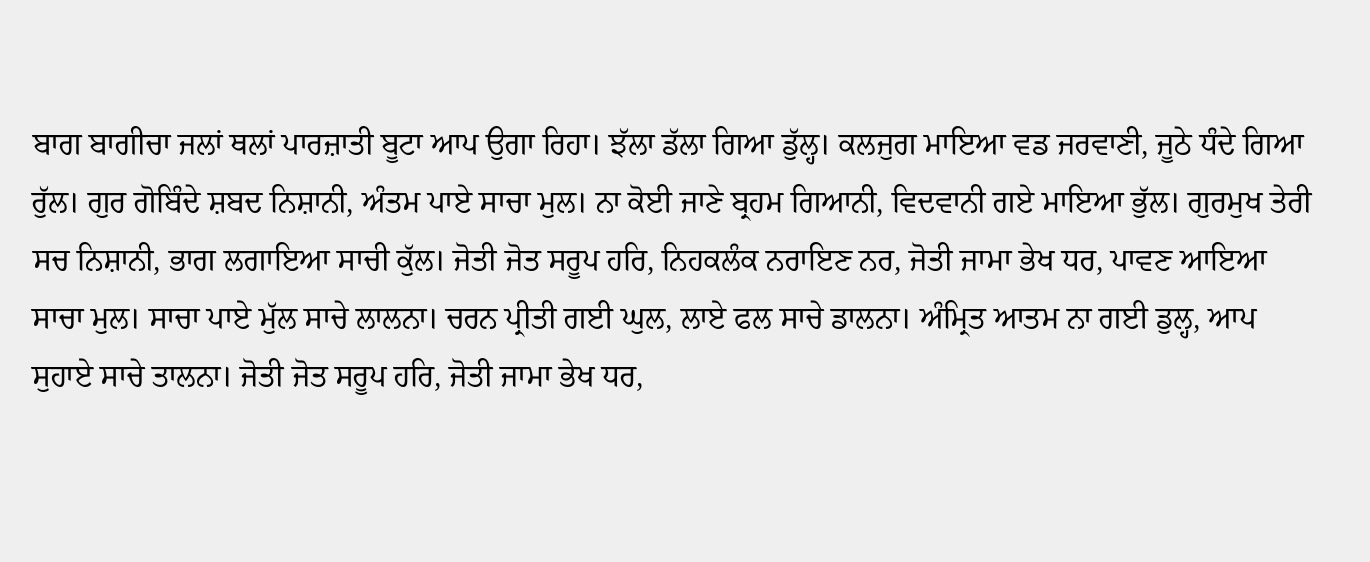ਬਾਗ ਬਾਗੀਚਾ ਜਲਾਂ ਥਲਾਂ ਪਾਰਜ਼ਾਤੀ ਬੂਟਾ ਆਪ ਉਗਾ ਰਿਹਾ। ਝੱਲਾ ਡੱਲਾ ਗਿਆ ਡੁੱਲ੍ਹ। ਕਲਜੁਗ ਮਾਇਆ ਵਡ ਜਰਵਾਣੀ, ਜੂਠੇ ਧੰਦੇ ਗਿਆ ਰੁੱਲ। ਗੁਰ ਗੋਬਿੰਦੇ ਸ਼ਬਦ ਨਿਸ਼ਾਨੀ, ਅੰਤਮ ਪਾਏ ਸਾਚਾ ਮੁਲ। ਨਾ ਕੋਈ ਜਾਣੇ ਬ੍ਰਹਮ ਗਿਆਨੀ, ਵਿਦਵਾਨੀ ਗਏ ਮਾਇਆ ਭੁੱਲ। ਗੁਰਮੁਖ ਤੇਰੀ ਸਚ ਨਿਸ਼ਾਨੀ, ਭਾਗ ਲਗਾਇਆ ਸਾਚੀ ਕੁੱਲ। ਜੋਤੀ ਜੋਤ ਸਰੂਪ ਹਰਿ, ਨਿਹਕਲੰਕ ਨਰਾਇਣ ਨਰ, ਜੋਤੀ ਜਾਮਾ ਭੇਖ ਧਰ, ਪਾਵਣ ਆਇਆ ਸਾਚਾ ਮੁਲ। ਸਾਚਾ ਪਾਏ ਮੁੱਲ ਸਾਚੇ ਲਾਲਨਾ। ਚਰਨ ਪ੍ਰੀਤੀ ਗਈ ਘੁਲ, ਲਾਏ ਫਲ ਸਾਚੇ ਡਾਲਨਾ। ਅੰਮ੍ਰਿਤ ਆਤਮ ਨਾ ਗਈ ਡੁਲ੍ਹ, ਆਪ ਸੁਹਾਏ ਸਾਚੇ ਤਾਲਨਾ। ਜੋਤੀ ਜੋਤ ਸਰੂਪ ਹਰਿ, ਜੋਤੀ ਜਾਮਾ ਭੇਖ ਧਰ,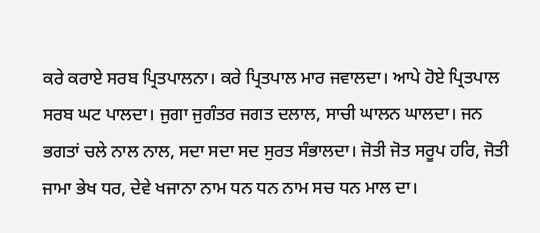ਕਰੇ ਕਰਾਏ ਸਰਬ ਪ੍ਰਿਤਪਾਲਨਾ। ਕਰੇ ਪ੍ਰਿਤਪਾਲ ਮਾਰ ਜਵਾਲਦਾ। ਆਪੇ ਹੋਏ ਪ੍ਰਿਤਪਾਲ ਸਰਬ ਘਟ ਪਾਲਦਾ। ਜੁਗਾ ਜੁਗੰਤਰ ਜਗਤ ਦਲਾਲ, ਸਾਚੀ ਘਾਲਨ ਘਾਲਦਾ। ਜਨ ਭਗਤਾਂ ਚਲੇ ਨਾਲ ਨਾਲ, ਸਦਾ ਸਦਾ ਸਦ ਸੁਰਤ ਸੰਭਾਲਦਾ। ਜੋਤੀ ਜੋਤ ਸਰੂਪ ਹਰਿ, ਜੋਤੀ ਜਾਮਾ ਭੇਖ ਧਰ, ਦੇਵੇ ਖਜਾਨਾ ਨਾਮ ਧਨ ਧਨ ਨਾਮ ਸਚ ਧਨ ਮਾਲ ਦਾ।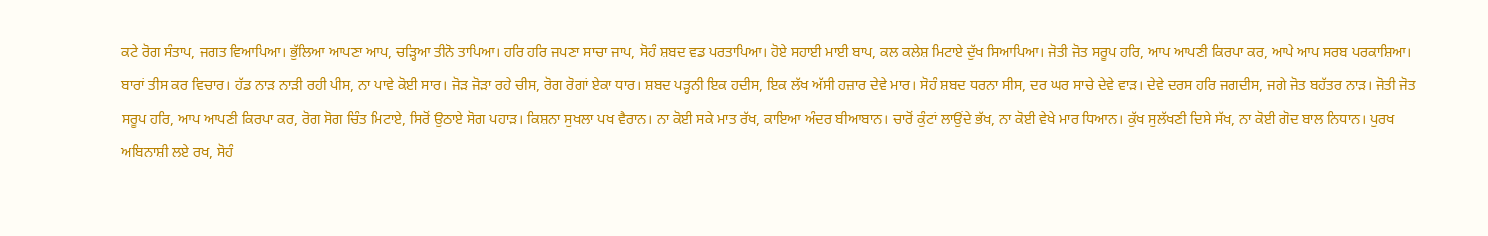ਕਟੇ ਰੋਗ ਸੰਤਾਪ, ਜਗਤ ਵਿਆਪਿਆ। ਭੁੱਲਿਆ ਆਪਣਾ ਆਪ, ਚੜ੍ਹਿਆ ਤੀਨੋ ਤਾਪਿਆ। ਹਰਿ ਹਰਿ ਜਪਣਾ ਸਾਚਾ ਜਾਪ, ਸੋਹੰ ਸ਼ਬਦ ਵਡ ਪਰਤਾਪਿਆ। ਹੋਏ ਸਹਾਈ ਮਾਈ ਬਾਪ, ਕਲ ਕਲੇਸ਼ ਮਿਟਾਏ ਦੁੱਖ ਸਿਆਪਿਆ। ਜੋਤੀ ਜੋਤ ਸਰੂਪ ਹਰਿ, ਆਪ ਆਪਣੀ ਕਿਰਪਾ ਕਰ, ਆਪੇ ਆਪ ਸਰਬ ਪਰਕਾਸ਼ਿਆ। ਬਾਰਾਂ ਤੀਸ ਕਰ ਵਿਚਾਰ। ਹੱਡ ਨਾੜ ਨਾੜੀ ਰਹੀ ਪੀਸ, ਨਾ ਪਾਵੇ ਕੋਈ ਸਾਰ। ਜੋੜ ਜੋੜਾ ਰਹੇ ਚੀਸ, ਰੋਗ ਰੋਗਾਂ ਏਕਾ ਧਾਰ। ਸ਼ਬਦ ਪੜ੍ਹਨੀ ਇਕ ਹਦੀਸ, ਇਕ ਲੱਖ ਅੱਸੀ ਹਜ਼ਾਰ ਦੇਵੇ ਮਾਰ। ਸੋਹੰ ਸ਼ਬਦ ਧਰਨਾ ਸੀਸ, ਦਰ ਘਰ ਸਾਚੇ ਦੇਵੇ ਵਾੜ। ਦੇਵੇ ਦਰਸ ਹਰਿ ਜਗਦੀਸ, ਜਗੇ ਜੋਤ ਬਹੱਤਰ ਨਾੜ। ਜੋਤੀ ਜੋਤ ਸਰੂਪ ਹਰਿ, ਆਪ ਆਪਣੀ ਕਿਰਪਾ ਕਰ, ਰੋਗ ਸੋਗ ਚਿੰਤ ਮਿਟਾਏ, ਸਿਰੋਂ ਉਠਾਏ ਸੋਗ ਪਹਾੜ। ਕਿਸ਼ਨਾ ਸੁਖਲਾ ਪਖ ਵੈਰਾਨ। ਨਾ ਕੋਈ ਸਕੇ ਮਾਤ ਰੱਖ, ਕਾਇਆ ਅੰਦਰ ਬੀਆਬਾਨ। ਚਾਰੋਂ ਕੁੰਟਾਂ ਲਾਉਂਦੇ ਭੱਖ, ਨਾ ਕੋਈ ਵੇਖੇ ਮਾਰ ਧਿਆਨ। ਕੁੱਖ ਸੁਲੱਖਣੀ ਦਿਸੇ ਸੱਖ, ਨਾ ਕੋਈ ਗੋਦ ਬਾਲ ਨਿਧਾਨ। ਪੁਰਖ ਅਬਿਨਾਸ਼ੀ ਲਏ ਰਖ, ਸੋਹੰ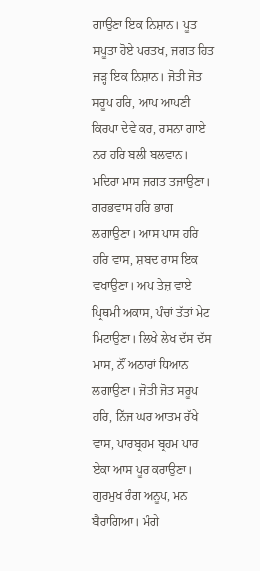ਗਾਉਣਾ ਇਕ ਨਿਸ਼ਾਨ। ਪੂਤ ਸਪੂਤਾ ਹੋਏ ਪਰਤਖ, ਜਗਤ ਹਿਤ ਜੜ੍ਹ ਇਕ ਨਿਸ਼ਾਨ। ਜੋਤੀ ਜੋਤ ਸਰੂਪ ਹਰਿ, ਆਪ ਆਪਣੀ ਕਿਰਪਾ ਦੇਵੇ ਕਰ, ਰਸਨਾ ਗਾਏ ਨਰ ਹਰਿ ਬਲੀ ਬਲਵਾਨ। ਮਦਿਰਾ ਮਾਸ ਜਗਤ ਤਜਾਉਣਾ। ਗਰਭਵਾਸ ਹਰਿ ਭਾਗ ਲਗਾਉਣਾ। ਆਸ ਪਾਸ ਹਰਿ ਹਰਿ ਵਾਸ, ਸ਼ਬਦ ਰਾਸ ਇਕ ਵਖਾਉਣਾ। ਅਪ ਤੇਜ਼ ਵਾਏ ਪ੍ਰਿਥਮੀ ਅਕਾਸ, ਪੰਚਾਂ ਤੱਤਾਂ ਮੇਟ ਮਿਟਾਉਣਾ। ਲਿਖੇ ਲੇਖ ਦੱਸ ਦੱਸ ਮਾਸ, ਨੌਂ ਅਠਾਰਾਂ ਧਿਆਨ ਲਗਾਉਣਾ। ਜੋਤੀ ਜੋਤ ਸਰੂਪ ਹਰਿ, ਨਿੱਜ ਘਰ ਆਤਮ ਰੱਖੇ ਵਾਸ, ਪਾਰਬ੍ਰਹਮ ਬ੍ਰਹਮ ਪਾਰ ਏਕਾ ਆਸ ਪੂਰ ਕਰਾਉਣਾ। ਗੁਰਮੁਖ ਰੰਗ ਅਨੂਪ, ਮਨ ਬੈਰਾਗਿਆ। ਮੰਗੇ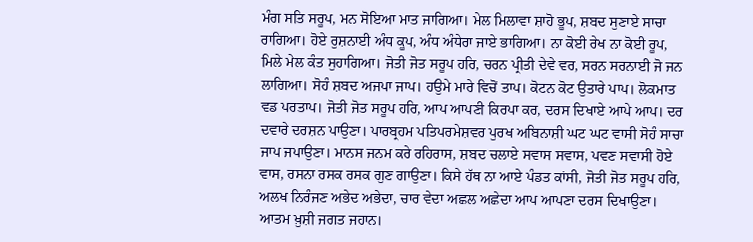ਮੰਗ ਸਤਿ ਸਰੂਪ, ਮਨ ਸੋਇਆ ਮਾਤ ਜਾਗਿਆ। ਮੇਲ ਮਿਲਾਵਾ ਸ਼ਾਹੋ ਭੂਪ, ਸ਼ਬਦ ਸੁਣਾਏ ਸਾਚਾ ਰਾਗਿਆ। ਹੋਏ ਰੁਸ਼ਨਾਈ ਅੰਧ ਕੂਪ, ਅੰਧ ਅੰਧੇਰਾ ਜਾਏ ਭਾਗਿਆ। ਨਾ ਕੋਈ ਰੇਖ ਨਾ ਕੋਈ ਰੂਪ, ਮਿਲੇ ਮੇਲ ਕੰਤ ਸੁਹਾਗਿਆ। ਜੋਤੀ ਜੋਤ ਸਰੂਪ ਹਰਿ, ਚਰਨ ਪ੍ਰੀਤੀ ਦੇਵੇ ਵਰ, ਸਰਨ ਸਰਨਾਈ ਜੋ ਜਨ ਲਾਗਿਆ। ਸੋਹੰ ਸ਼ਬਦ ਅਜਪਾ ਜਾਪ। ਹਉਮੇ ਮਾਰੇ ਵਿਚੋਂ ਤਾਪ। ਕੋਟਨ ਕੋਟ ਉਤਾਰੇ ਪਾਪ। ਲੋਕਮਾਤ ਵਡ ਪਰਤਾਪ। ਜੋਤੀ ਜੋਤ ਸਰੂਪ ਹਰਿ, ਆਪ ਆਪਣੀ ਕਿਰਪਾ ਕਰ, ਦਰਸ ਦਿਖਾਏ ਆਪੇ ਆਪ। ਦਰ ਦਵਾਰੇ ਦਰਸ਼ਨ ਪਾਉਣਾ। ਪਾਰਬ੍ਰਹਮ ਪਤਿਪਰਮੇਸ਼ਵਰ ਪੁਰਖ ਅਬਿਨਾਸ਼ੀ ਘਟ ਘਟ ਵਾਸੀ ਸੋਹੰ ਸਾਚਾ ਜਾਪ ਜਪਾਉਣਾ। ਮਾਨਸ ਜਨਮ ਕਰੇ ਰਹਿਰਾਸ, ਸ਼ਬਦ ਚਲਾਏ ਸਵਾਸ ਸਵਾਸ, ਪਵਣ ਸਵਾਸੀ ਹੋਏ ਵਾਸ, ਰਸਨਾ ਰਸਕ ਰਸਕ ਗੁਣ ਗਾਉਣਾ। ਕਿਸੇ ਹੱਥ ਨਾ ਆਏ ਪੰਡਤ ਕਾਂਸੀ, ਜੋਤੀ ਜੋਤ ਸਰੂਪ ਹਰਿ, ਅਲਖ ਨਿਰੰਜਣ ਅਭੇਦ ਅਭੇਦਾ, ਚਾਰ ਵੇਦਾ ਅਛਲ ਅਛੇਦਾ ਆਪ ਆਪਣਾ ਦਰਸ ਦਿਖਾਉਣਾ। ਆਤਮ ਖ਼ੁਸ਼ੀ ਜਗਤ ਜਹਾਨ।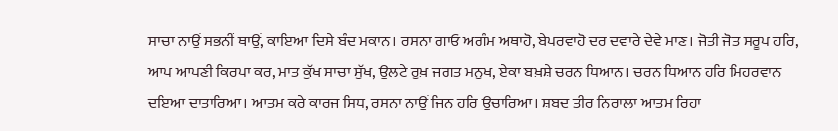ਸਾਚਾ ਨਾਉਂ ਸਭਨੀਂ ਥਾਉਂ, ਕਾਇਆ ਦਿਸੇ ਬੰਦ ਮਕਾਨ। ਰਸਨਾ ਗਾਓ ਅਗੰਮ ਅਥਾਹੋ, ਬੇਪਰਵਾਹੋ ਦਰ ਦਵਾਰੇ ਦੇਵੇ ਮਾਣ। ਜੋਤੀ ਜੋਤ ਸਰੂਪ ਹਰਿ, ਆਪ ਆਪਣੀ ਕਿਰਪਾ ਕਰ, ਮਾਤ ਕੁੱਖ ਸਾਚਾ ਸੁੱਖ, ਉਲਟੇ ਰੁਖ਼ ਜਗਤ ਮਨੁਖ, ਏਕਾ ਬਖ਼ਸ਼ੇ ਚਰਨ ਧਿਆਨ। ਚਰਨ ਧਿਆਨ ਹਰਿ ਮਿਹਰਵਾਨ ਦਇਆ ਦਾਤਾਰਿਆ। ਆਤਮ ਕਰੇ ਕਾਰਜ ਸਿਧ, ਰਸਨਾ ਨਾਉਂ ਜਿਨ ਹਰਿ ਉਚਾਰਿਆ। ਸ਼ਬਦ ਤੀਰ ਨਿਰਾਲਾ ਆਤਮ ਰਿਹਾ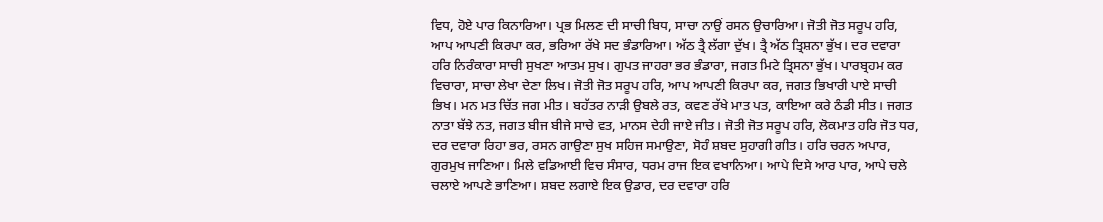ਵਿਧ, ਹੋਏ ਪਾਰ ਕਿਨਾਰਿਆ। ਪ੍ਰਭ ਮਿਲਣ ਦੀ ਸਾਚੀ ਬਿਧ, ਸਾਚਾ ਨਾਉਂ ਰਸਨ ਉਚਾਰਿਆ। ਜੋਤੀ ਜੋਤ ਸਰੂਪ ਹਰਿ, ਆਪ ਆਪਣੀ ਕਿਰਪਾ ਕਰ, ਭਰਿਆ ਰੱਖੇ ਸਦ ਭੰਡਾਰਿਆ। ਅੱਠ ਤ੍ਰੈ ਲੱਗਾ ਦੁੱਖ। ਤ੍ਰੈ ਅੱਠ ਤ੍ਰਿਸ਼ਨਾ ਭੁੱਖ। ਦਰ ਦਵਾਰਾ ਹਰਿ ਨਿਰੰਕਾਰਾ ਸਾਚੀ ਸੁਖਣਾ ਆਤਮ ਸੁਖ। ਗੁਪਤ ਜਾਹਰਾ ਭਰ ਭੰਡਾਰਾ, ਜਗਤ ਮਿਟੇ ਤ੍ਰਿਸਨਾ ਭੁੱਖ। ਪਾਰਬ੍ਰਹਮ ਕਰ ਵਿਚਾਰਾ, ਸਾਚਾ ਲੇਖਾ ਦੇਣਾ ਲਿਖ। ਜੋਤੀ ਜੋਤ ਸਰੂਪ ਹਰਿ, ਆਪ ਆਪਣੀ ਕਿਰਪਾ ਕਰ, ਜਗਤ ਭਿਖਾਰੀ ਪਾਏ ਸਾਚੀ ਭਿਖ। ਮਨ ਮਤ ਚਿੱਤ ਜਗ ਮੀਤ। ਬਹੱਤਰ ਨਾੜੀ ਉਬਲੇ ਰਤ, ਕਵਣ ਰੱਖੇ ਮਾਤ ਪਤ, ਕਾਇਆ ਕਰੇ ਠੰਡੀ ਸੀਤ। ਜਗਤ ਨਾਤਾ ਬੱਝੇ ਨਤ, ਜਗਤ ਬੀਜ ਬੀਜੇ ਸਾਚੇ ਵਤ, ਮਾਨਸ ਦੇਹੀ ਜਾਏ ਜੀਤ। ਜੋਤੀ ਜੋਤ ਸਰੂਪ ਹਰਿ, ਲੋਕਮਾਤ ਹਰਿ ਜੋਤ ਧਰ, ਦਰ ਦਵਾਰਾ ਰਿਹਾ ਭਰ, ਰਸਨ ਗਾਉਣਾ ਸੁਖ ਸਹਿਜ ਸਮਾਉਣਾ, ਸੋਹੰ ਸ਼ਬਦ ਸੁਹਾਗੀ ਗੀਤ। ਹਰਿ ਚਰਨ ਅਪਾਰ, ਗੁਰਮੁਖ ਜਾਣਿਆ। ਮਿਲੇ ਵਡਿਆਈ ਵਿਚ ਸੰਸਾਰ, ਧਰਮ ਰਾਜ ਇਕ ਵਖਾਨਿਆ। ਆਪੇ ਦਿਸੇ ਆਰ ਪਾਰ, ਆਪੇ ਚਲੇ ਚਲਾਏ ਆਪਣੇ ਭਾਣਿਆ। ਸ਼ਬਦ ਲਗਾਏ ਇਕ ਉਡਾਰ, ਦਰ ਦਵਾਰਾ ਹਰਿ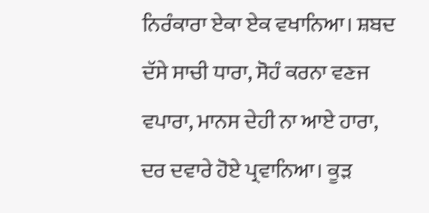ਨਿਰੰਕਾਰਾ ਏਕਾ ਏਕ ਵਖਾਨਿਆ। ਸ਼ਬਦ ਦੱਸੇ ਸਾਚੀ ਧਾਰਾ, ਸੋਹੰ ਕਰਨਾ ਵਣਜ ਵਪਾਰਾ, ਮਾਨਸ ਦੇਹੀ ਨਾ ਆਏ ਹਾਰਾ, ਦਰ ਦਵਾਰੇ ਹੋਏ ਪ੍ਰਵਾਨਿਆ। ਕੂੜ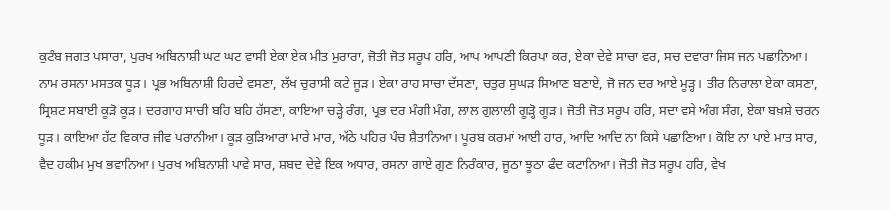ਕੁਟੰਬ ਜਗਤ ਪਸਾਰਾ, ਪੁਰਖ ਅਬਿਨਾਸ਼ੀ ਘਟ ਘਟ ਵਾਸੀ ਏਕਾ ਏਕ ਮੀਤ ਮੁਰਾਰਾ, ਜੋਤੀ ਜੋਤ ਸਰੂਪ ਹਰਿ, ਆਪ ਆਪਣੀ ਕਿਰਪਾ ਕਰ, ਏਕਾ ਦੇਵੇ ਸਾਚਾ ਵਰ, ਸਚ ਦਵਾਰਾ ਜਿਸ ਜਨ ਪਛਾਨਿਆ। ਨਾਮ ਰਸਨਾ ਮਸਤਕ ਧੂੜ। ਪ੍ਰਭ ਅਬਿਨਾਸ਼ੀ ਹਿਰਦੇ ਵਸਣਾ, ਲੱਖ ਚੁਰਾਸੀ ਕਟੇ ਜੂੜ। ਏਕਾ ਰਾਹ ਸਾਚਾ ਦੱਸਣਾ, ਚਤੁਰ ਸੁਘੜ ਸਿਆਣ ਬਣਾਏ, ਜੋ ਜਨ ਦਰ ਆਏ ਮੂੜ੍ਹ। ਤੀਰ ਨਿਰਾਲਾ ਏਕਾ ਕਸਣਾ, ਸ੍ਰਿਸ਼ਟ ਸਬਾਈ ਕੂੜੋ ਕੂੜ। ਦਰਗਾਹ ਸਾਚੀ ਬਹਿ ਬਹਿ ਹੱਸਣਾ, ਕਾਇਆ ਚੜ੍ਹੇ ਰੰਗ, ਪ੍ਰਭ ਦਰ ਮੰਗੀ ਮੰਗ, ਲਾਲ ਗੁਲਾਲੀ ਗੂੜ੍ਹੋ ਗੂੜ। ਜੋਤੀ ਜੋਤ ਸਰੂਪ ਹਰਿ, ਸਦਾ ਵਸੇ ਅੰਗ ਸੰਗ, ਏਕਾ ਬਖ਼ਸ਼ੇ ਚਰਨ ਧੂੜ। ਕਾਇਆ ਹੱਟ ਵਿਕਾਰ ਜੀਵ ਪਰਾਨੀਆ। ਕੂੜ ਕੁੜਿਆਰਾ ਮਾਰੇ ਮਾਰ, ਅੱਠੇ ਪਹਿਰ ਪੰਚ ਸ਼ੈਤਾਨਿਆ। ਪੂਰਬ ਕਰਮਾਂ ਆਈ ਹਾਰ, ਆਦਿ ਆਦਿ ਨਾ ਕਿਸੇ ਪਛਾਣਿਆ। ਕੋਇ ਨਾ ਪਾਏ ਮਾਤ ਸਾਰ, ਵੈਦ ਹਕੀਮ ਮੁਖ ਭਵਾਨਿਆ। ਪੁਰਖ ਅਬਿਨਾਸ਼ੀ ਪਾਵੇ ਸਾਰ, ਸ਼ਬਦ ਦੇਵੇ ਇਕ ਅਧਾਰ, ਰਸਨਾ ਗਾਏ ਗੁਣ ਨਿਰੰਕਾਰ, ਜੂਠਾ ਝੂਠਾ ਫੰਦ ਕਟਾਨਿਆ। ਜੋਤੀ ਜੋਤ ਸਰੂਪ ਹਰਿ, ਵੇਖ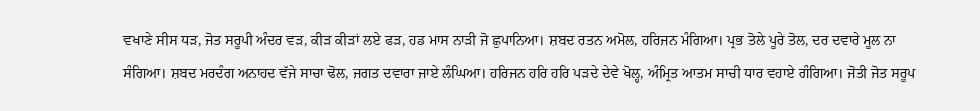ਵਖਾਣੇ ਸੀਸ ਧੜ, ਜੋਤ ਸਰੂਪੀ ਅੰਦਰ ਵੜ, ਕੀੜ ਕੀੜਾਂ ਲਏ ਫੜ, ਹਡ ਮਾਸ ਨਾੜੀ ਜੋ ਛੁਪਾਨਿਆ। ਸ਼ਬਦ ਰਤਨ ਅਮੋਲ, ਹਰਿਜਨ ਮੰਗਿਆ। ਪ੍ਰਭ ਤੋਲੇ ਪੂਰੇ ਤੋਲ, ਦਰ ਦਵਾਰੇ ਮੂਲ ਨਾ ਸੰਗਿਆ। ਸ਼ਬਦ ਮਰਦੰਗ ਅਨਾਹਦ ਵੱਜੇ ਸਾਚਾ ਢੋਲ, ਜਗਤ ਦਵਾਰਾ ਜਾਏ ਲੰਘਿਆ। ਹਰਿਜਨ ਹਰਿ ਹਰਿ ਪੜਦੇ ਦੇਵੇ ਖੋਲ੍ਹ, ਅੰਮ੍ਰਿਤ ਆਤਮ ਸਾਚੀ ਧਾਰ ਵਹਾਏ ਗੰਗਿਆ। ਜੋਤੀ ਜੋਤ ਸਰੂਪ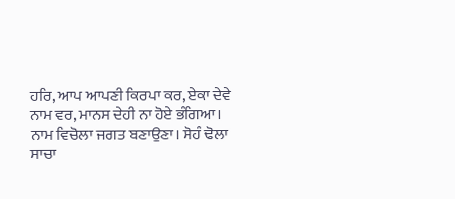ਹਰਿ, ਆਪ ਆਪਣੀ ਕਿਰਪਾ ਕਰ, ਏਕਾ ਦੇਵੇ ਨਾਮ ਵਰ, ਮਾਨਸ ਦੇਹੀ ਨਾ ਹੋਏ ਭੰਗਿਆ। ਨਾਮ ਵਿਚੋਲਾ ਜਗਤ ਬਣਾਉਣਾ। ਸੋਹੰ ਢੋਲਾ ਸਾਚਾ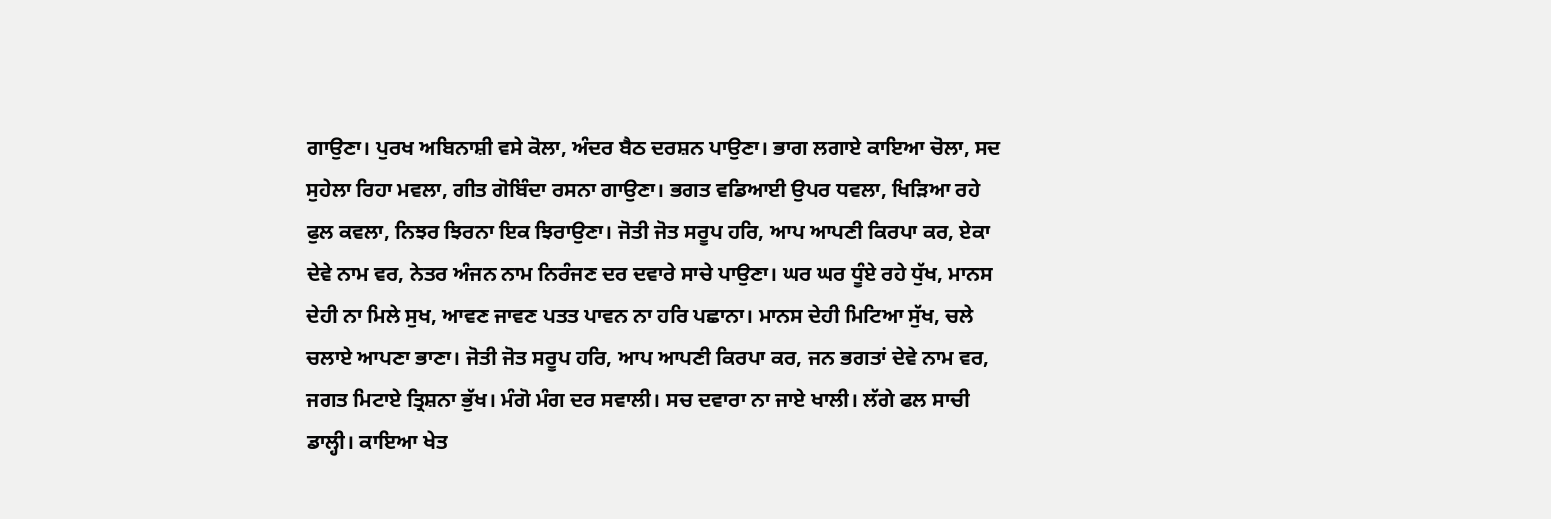ਗਾਉਣਾ। ਪੁਰਖ ਅਬਿਨਾਸ਼ੀ ਵਸੇ ਕੋਲਾ, ਅੰਦਰ ਬੈਠ ਦਰਸ਼ਨ ਪਾਉਣਾ। ਭਾਗ ਲਗਾਏ ਕਾਇਆ ਚੋਲਾ, ਸਦ ਸੁਹੇਲਾ ਰਿਹਾ ਮਵਲਾ, ਗੀਤ ਗੋਬਿੰਦਾ ਰਸਨਾ ਗਾਉਣਾ। ਭਗਤ ਵਡਿਆਈ ਉਪਰ ਧਵਲਾ, ਖਿੜਿਆ ਰਹੇ ਫੁਲ ਕਵਲਾ, ਨਿਝਰ ਝਿਰਨਾ ਇਕ ਝਿਰਾਉਣਾ। ਜੋਤੀ ਜੋਤ ਸਰੂਪ ਹਰਿ, ਆਪ ਆਪਣੀ ਕਿਰਪਾ ਕਰ, ਏਕਾ ਦੇਵੇ ਨਾਮ ਵਰ, ਨੇਤਰ ਅੰਜਨ ਨਾਮ ਨਿਰੰਜਣ ਦਰ ਦਵਾਰੇ ਸਾਚੇ ਪਾਉਣਾ। ਘਰ ਘਰ ਧੂੰਏ ਰਹੇ ਧੁੱਖ, ਮਾਨਸ ਦੇਹੀ ਨਾ ਮਿਲੇ ਸੁਖ, ਆਵਣ ਜਾਵਣ ਪਤਤ ਪਾਵਨ ਨਾ ਹਰਿ ਪਛਾਨਾ। ਮਾਨਸ ਦੇਹੀ ਮਿਟਿਆ ਸੁੱਖ, ਚਲੇ ਚਲਾਏ ਆਪਣਾ ਭਾਣਾ। ਜੋਤੀ ਜੋਤ ਸਰੂਪ ਹਰਿ, ਆਪ ਆਪਣੀ ਕਿਰਪਾ ਕਰ, ਜਨ ਭਗਤਾਂ ਦੇਵੇ ਨਾਮ ਵਰ, ਜਗਤ ਮਿਟਾਏ ਤ੍ਰਿਸ਼ਨਾ ਭੁੱਖ। ਮੰਗੋ ਮੰਗ ਦਰ ਸਵਾਲੀ। ਸਚ ਦਵਾਰਾ ਨਾ ਜਾਏ ਖਾਲੀ। ਲੱਗੇ ਫਲ ਸਾਚੀ ਡਾਲ੍ਹੀ। ਕਾਇਆ ਖੇਤ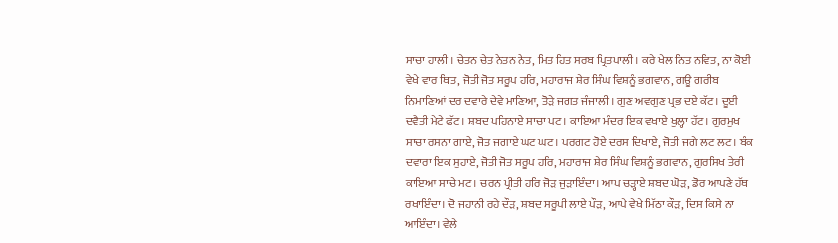ਸਾਚਾ ਹਾਲੀ। ਚੇਤਨ ਚੇਤ ਨੇਤਨ ਨੇਤ, ਮਿਤ ਹਿਤ ਸਰਬ ਪ੍ਰਿਤਪਾਲੀ। ਕਰੇ ਖੇਲ ਨਿਤ ਨਵਿਤ, ਨਾ ਕੋਈ ਵੇਖੇ ਵਾਰ ਥਿਤ, ਜੋਤੀ ਜੋਤ ਸਰੂਪ ਹਰਿ, ਮਹਾਰਾਜ ਸ਼ੇਰ ਸਿੰਘ ਵਿਸ਼ਨੂੰ ਭਗਵਾਨ, ਗਊ ਗਰੀਬ ਨਿਮਾਣਿਆਂ ਦਰ ਦਵਾਰੇ ਦੇਵੇ ਮਾਣਿਆ, ਤੋੜੇ ਜਗਤ ਜੰਜਾਲੀ। ਗੁਣ ਅਵਗੁਣ ਪ੍ਰਭ ਦਏ ਕੱਟ। ਦੂਈ ਦਵੈਤੀ ਮੇਟੇ ਫੱਟ। ਸ਼ਬਦ ਪਹਿਨਾਏ ਸਾਚਾ ਪਟ। ਕਾਇਆ ਮੰਦਰ ਇਕ ਵਖਾਏ ਖੁਲ੍ਹਾ ਹੱਟ। ਗੁਰਮੁਖ ਸਾਚਾ ਰਸਨਾ ਗਾਏ, ਜੋਤ ਜਗਾਏ ਘਟ ਘਟ। ਪਰਗਟ ਹੋਏ ਦਰਸ ਦਿਖਾਏ, ਜੋਤੀ ਜਗੇ ਲਟ ਲਟ। ਬੰਕ ਦਵਾਰਾ ਇਕ ਸੁਹਾਏ, ਜੋਤੀ ਜੋਤ ਸਰੂਪ ਹਰਿ, ਮਹਾਰਾਜ ਸ਼ੇਰ ਸਿੰਘ ਵਿਸ਼ਨੂੰ ਭਗਵਾਨ, ਗੁਰਸਿਖ ਤੇਰੀ ਕਾਇਆ ਸਾਚੇ ਮਟ। ਚਰਨ ਪ੍ਰੀਤੀ ਹਰਿ ਜੋੜ ਜੁੜਾਇੰਦਾ। ਆਪ ਚੜ੍ਹਾਏ ਸ਼ਬਦ ਘੋੜ, ਡੋਰ ਆਪਣੇ ਹੱਥ ਰਖਾਇੰਦਾ। ਦੋ ਜਹਾਨੀ ਰਹੇ ਦੌੜ, ਸ਼ਬਦ ਸਰੂਪੀ ਲਾਏ ਪੌੜ, ਆਪੇ ਵੇਖੇ ਮਿੱਠਾ ਕੌੜ, ਦਿਸ ਕਿਸੇ ਨਾ ਆਇੰਦਾ। ਵੇਲੇ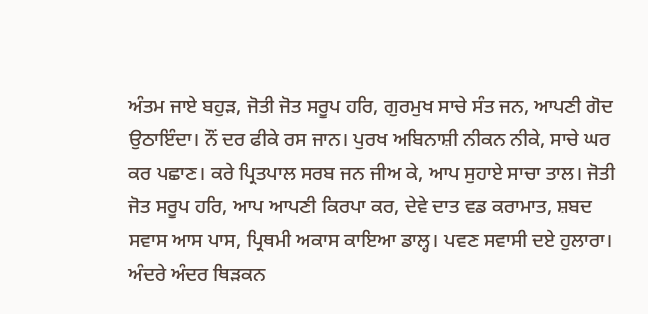ਅੰਤਮ ਜਾਏ ਬਹੁੜ, ਜੋਤੀ ਜੋਤ ਸਰੂਪ ਹਰਿ, ਗੁਰਮੁਖ ਸਾਚੇ ਸੰਤ ਜਨ, ਆਪਣੀ ਗੋਦ ਉਠਾਇੰਦਾ। ਨੌਂ ਦਰ ਫੀਕੇ ਰਸ ਜਾਨ। ਪੁਰਖ ਅਬਿਨਾਸ਼ੀ ਨੀਕਨ ਨੀਕੇ, ਸਾਚੇ ਘਰ ਕਰ ਪਛਾਣ। ਕਰੇ ਪ੍ਰਿਤਪਾਲ ਸਰਬ ਜਨ ਜੀਅ ਕੇ, ਆਪ ਸੁਹਾਏ ਸਾਚਾ ਤਾਲ। ਜੋਤੀ ਜੋਤ ਸਰੂਪ ਹਰਿ, ਆਪ ਆਪਣੀ ਕਿਰਪਾ ਕਰ, ਦੇਵੇ ਦਾਤ ਵਡ ਕਰਾਮਾਤ, ਸ਼ਬਦ ਸਵਾਸ ਆਸ ਪਾਸ, ਪ੍ਰਿਥਮੀ ਅਕਾਸ ਕਾਇਆ ਡਾਲ੍ਹ। ਪਵਣ ਸਵਾਸੀ ਦਏ ਹੁਲਾਰਾ। ਅੰਦਰੇ ਅੰਦਰ ਥਿੜਕਨ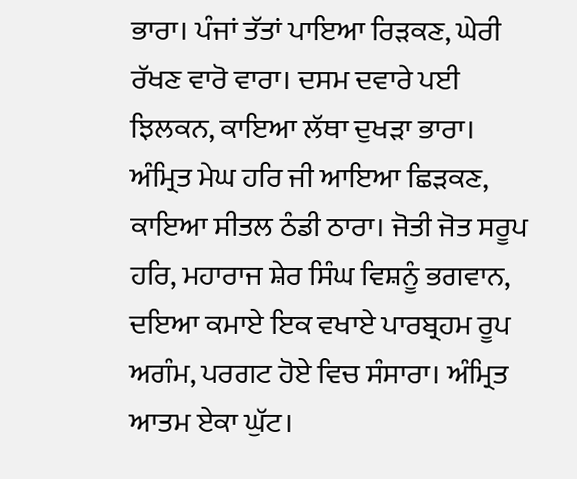ਭਾਰਾ। ਪੰਜਾਂ ਤੱਤਾਂ ਪਾਇਆ ਰਿੜਕਣ, ਘੇਰੀ ਰੱਖਣ ਵਾਰੋ ਵਾਰਾ। ਦਸਮ ਦਵਾਰੇ ਪਈ ਝਿਲਕਨ, ਕਾਇਆ ਲੱਥਾ ਦੁਖੜਾ ਭਾਰਾ। ਅੰਮ੍ਰਿਤ ਮੇਘ ਹਰਿ ਜੀ ਆਇਆ ਛਿੜਕਣ, ਕਾਇਆ ਸੀਤਲ ਠੰਡੀ ਠਾਰਾ। ਜੋਤੀ ਜੋਤ ਸਰੂਪ ਹਰਿ, ਮਹਾਰਾਜ ਸ਼ੇਰ ਸਿੰਘ ਵਿਸ਼ਨੂੰ ਭਗਵਾਨ, ਦਇਆ ਕਮਾਏ ਇਕ ਵਖਾਏ ਪਾਰਬ੍ਰਹਮ ਰੂਪ ਅਗੰਮ, ਪਰਗਟ ਹੋਏ ਵਿਚ ਸੰਸਾਰਾ। ਅੰਮ੍ਰਿਤ ਆਤਮ ਏਕਾ ਘੁੱਟ।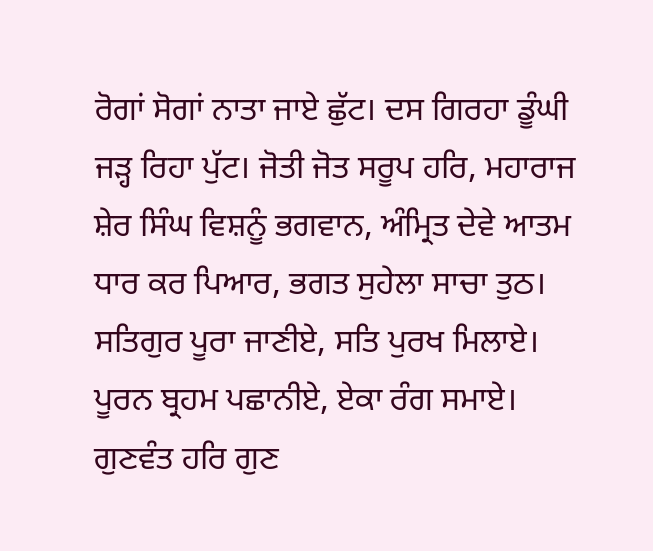ਰੋਗਾਂ ਸੋਗਾਂ ਨਾਤਾ ਜਾਏ ਛੁੱਟ। ਦਸ ਗਿਰਹਾ ਡੂੰਘੀ ਜੜ੍ਹ ਰਿਹਾ ਪੁੱਟ। ਜੋਤੀ ਜੋਤ ਸਰੂਪ ਹਰਿ, ਮਹਾਰਾਜ ਸ਼ੇਰ ਸਿੰਘ ਵਿਸ਼ਨੂੰ ਭਗਵਾਨ, ਅੰਮ੍ਰਿਤ ਦੇਵੇ ਆਤਮ ਧਾਰ ਕਰ ਪਿਆਰ, ਭਗਤ ਸੁਹੇਲਾ ਸਾਚਾ ਤੁਠ। ਸਤਿਗੁਰ ਪੂਰਾ ਜਾਣੀਏ, ਸਤਿ ਪੁਰਖ ਮਿਲਾਏ। ਪੂਰਨ ਬ੍ਰਹਮ ਪਛਾਨੀਏ, ਏਕਾ ਰੰਗ ਸਮਾਏ। ਗੁਣਵੰਤ ਹਰਿ ਗੁਣ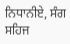ਨਿਧਾਨੀਏ, ਸੰਗ ਸਹਿਜ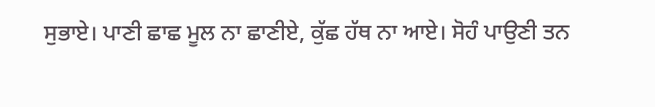ਸੁਭਾਏ। ਪਾਣੀ ਛਾਛ ਮੂਲ ਨਾ ਛਾਣੀਏ, ਕੁੱਛ ਹੱਥ ਨਾ ਆਏ। ਸੋਹੰ ਪਾਉਣੀ ਤਨ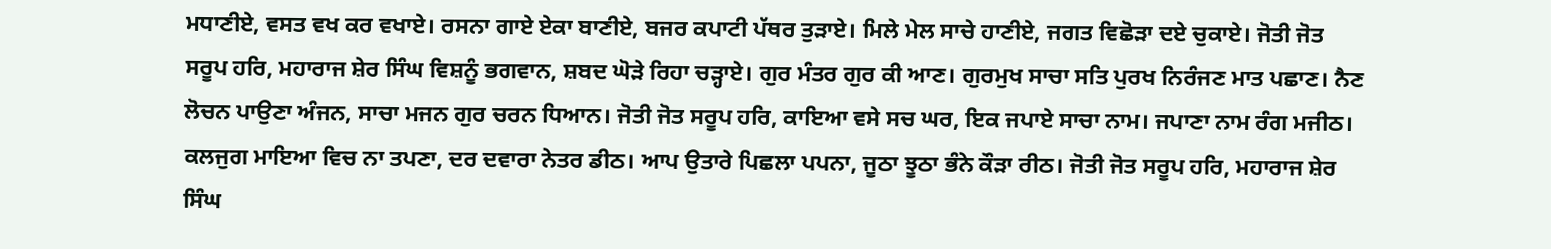ਮਧਾਣੀਏ, ਵਸਤ ਵਖ ਕਰ ਵਖਾਏ। ਰਸਨਾ ਗਾਏ ਏਕਾ ਬਾਣੀਏ, ਬਜਰ ਕਪਾਟੀ ਪੱਥਰ ਤੁੜਾਏ। ਮਿਲੇ ਮੇਲ ਸਾਚੇ ਹਾਣੀਏ, ਜਗਤ ਵਿਛੋੜਾ ਦਏ ਚੁਕਾਏ। ਜੋਤੀ ਜੋਤ ਸਰੂਪ ਹਰਿ, ਮਹਾਰਾਜ ਸ਼ੇਰ ਸਿੰਘ ਵਿਸ਼ਨੂੰ ਭਗਵਾਨ, ਸ਼ਬਦ ਘੋੜੇ ਰਿਹਾ ਚੜ੍ਹਾਏ। ਗੁਰ ਮੰਤਰ ਗੁਰ ਕੀ ਆਣ। ਗੁਰਮੁਖ ਸਾਚਾ ਸਤਿ ਪੁਰਖ ਨਿਰੰਜਣ ਮਾਤ ਪਛਾਣ। ਨੈਣ ਲੋਚਨ ਪਾਉਣਾ ਅੰਜਨ, ਸਾਚਾ ਮਜਨ ਗੁਰ ਚਰਨ ਧਿਆਨ। ਜੋਤੀ ਜੋਤ ਸਰੂਪ ਹਰਿ, ਕਾਇਆ ਵਸੇ ਸਚ ਘਰ, ਇਕ ਜਪਾਏ ਸਾਚਾ ਨਾਮ। ਜਪਾਣਾ ਨਾਮ ਰੰਗ ਮਜੀਠ। ਕਲਜੁਗ ਮਾਇਆ ਵਿਚ ਨਾ ਤਪਣਾ, ਦਰ ਦਵਾਰਾ ਨੇਤਰ ਡੀਠ। ਆਪ ਉਤਾਰੇ ਪਿਛਲਾ ਪਪਨਾ, ਜੂਠਾ ਝੂਠਾ ਭੰਨੇ ਕੌੜਾ ਰੀਠ। ਜੋਤੀ ਜੋਤ ਸਰੂਪ ਹਰਿ, ਮਹਾਰਾਜ ਸ਼ੇਰ ਸਿੰਘ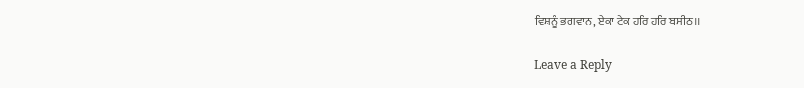ਵਿਸ਼ਨੂੰ ਭਗਵਾਨ, ਏਕਾ ਟੇਕ ਹਰਿ ਹਰਿ ਬਸੀਠ।।

Leave a Reply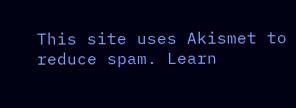This site uses Akismet to reduce spam. Learn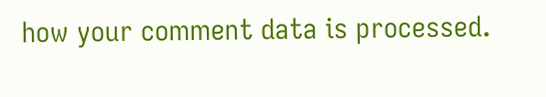how your comment data is processed.